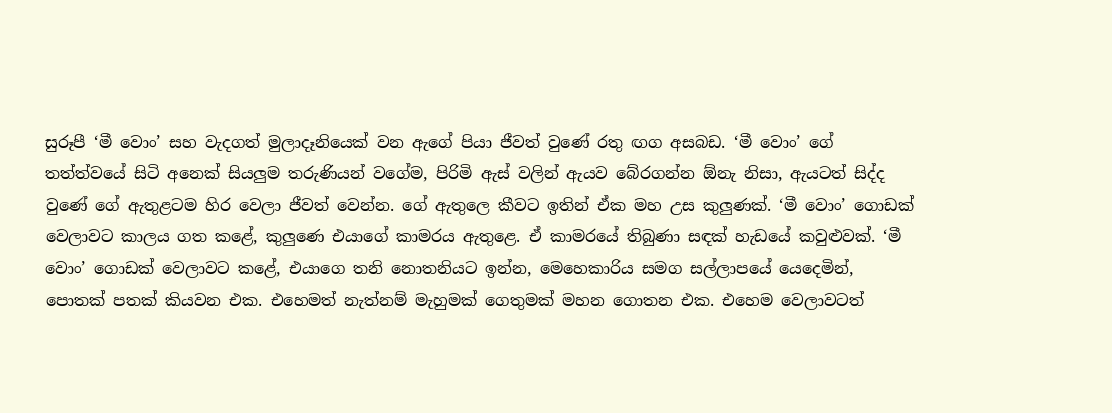සුරූපී ‘මී වොං’ සහ වැදගත් මුලාදෑනියෙක් වන ඇගේ පියා ජීවත් වුණේ රතු ඟග අසබඩ. ‘මී වොං’ ගේ තත්ත්වයේ සිටි අනෙක් සියලුම තරුණියන් වගේම, පිරිමි ඇස් වලින් ඇයව බේරගන්න ඕනැ නිසා, ඇයටත් සිද්ද වුණේ ගේ ඇතුළටම හිර වෙලා ජීවත් වෙන්න. ගේ ඇතුලෙ කීවට ඉතින් ඒක මහ උස කුලුණක්. ‘මී වොං’ ගොඩක් වෙලාවට කාලය ගත කළේ, කුලුණෙ එයාගේ කාමරය ඇතුළෙ. ඒ කාමරයේ තිබුණා සඳක් හැඩයේ කවුළුවක්. ‘මී වොං’ ගොඩක් වෙලාවට කළේ, එයාගෙ තනි නොතනියට ඉන්න, මෙහෙකාරිය සමග සල්ලාපයේ යෙදෙමින්, පොතක් පතක් කියවන එක. එහෙමත් නැත්නම් මැහුමක් ගෙතුමක් මහන ගොතන එක. එහෙම වෙලාවටත්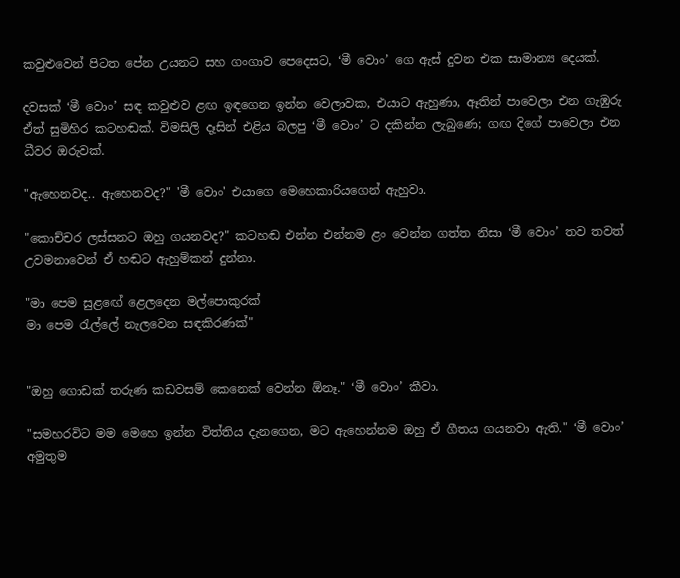කවුළුවෙන් පිටත පේන උයනට සහ ගංගාව පෙදෙසට, ‘මී වොං’ ගෙ ඇස් දුවන එක සාමාන්‍ය දෙයක්.

දවසක් ‘මී වොං’ සඳ කවුළුව ළඟ ඉඳගෙන ඉන්න වෙලාවක, එයාට ඇහුණා, ඈතින් පාවෙලා එන ගැඹුරු ඒත් සුමිහිර කටහඬක්. විමසිලි දෑසින් එළිය බලපු ‘මී වොං’ ට දකින්න ලැබුණෙ; ගඟ දිගේ පාවෙලා එන ධීවර ඔරුවක්.

"ඇහෙනවද.. ඇහෙනවද?" 'මී වොං' එයාගෙ මෙහෙකාරියගෙන් ඇහුවා.

"කොච්චර ලස්සනට ඔහු ගයනවද?" කටහඬ එන්න එන්නම ළං වෙන්න ගත්ත නිසා ‘මී වොං’ තව තවත් උවමනාවෙන් ඒ හඬට ඇහුම්කන් දුන්නා.

"මා පෙම සුළඟේ ළෙලදෙන මල්පොකුරක්
මා පෙම රැල්ලේ නැලවෙන සඳකිරණක්"


"ඔහු ගොඩක් තරුණ කඩවසම් කෙනෙක් වෙන්න ඕනෑ." ‘මී වොං’ කීවා.

"සමහරවිට මම මෙහෙ ඉන්න විත්තිය දැනගෙන, මට ඇහෙන්නම ඔහු ඒ ගීතය ගයනවා ඇති." ‘මී වොං’ අමුතුම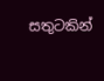සතුටකින්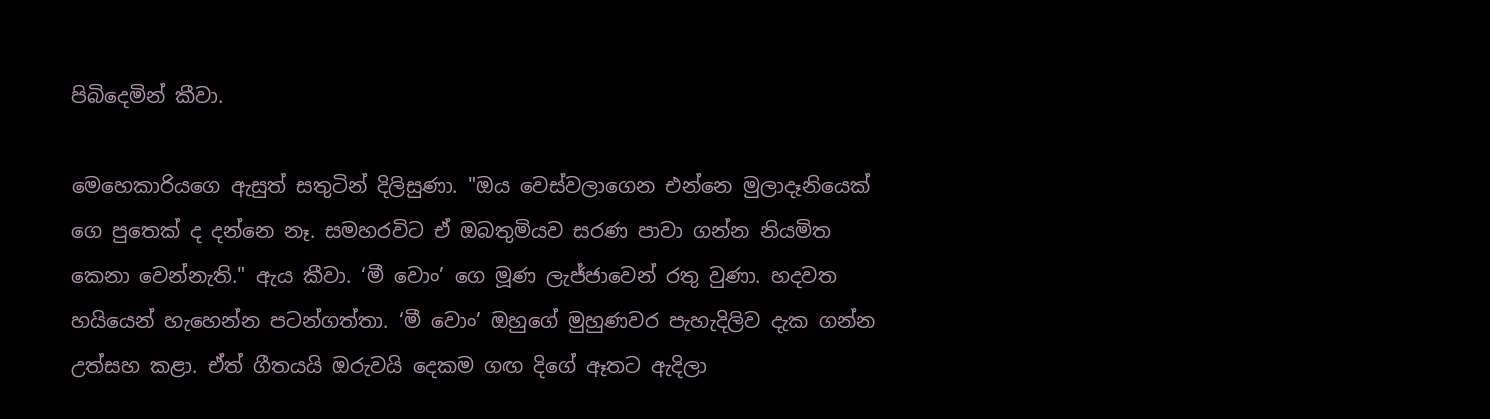පිබිදෙමින් කීවා.

මෙහෙකාරියගෙ ඇසුත් සතුටින් දිලිසුණා. "ඔය වෙස්වලාගෙන එන්නෙ මුලාදෑනියෙක් ගෙ පුතෙක් ද දන්නෙ නෑ. සමහරවිට ඒ ඔබතුමියව සරණ පාවා ගන්න නියමිත කෙනා වෙන්නැති." ඇය කීවා. ‘මී වොං’ ගෙ මූණ ලැජ්ජාවෙන් රතු වුණා. හදවත හයියෙන් හැහෙන්න පටන්ගත්තා. ‘මී වොං’ ඔහුගේ මුහුණවර පැහැදිලිව දැක ගන්න උත්සහ කළා. ඒත් ගීතයයි ඔරුවයි දෙකම ගඟ දිගේ ඈතට ඇදිලා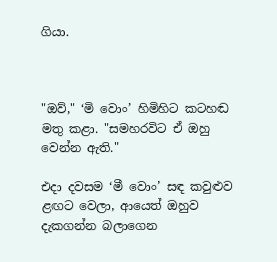ගියා.



"ඔව්," ‘මි වොං’ හිමිහිට කටහඬ මතු කළා. "සමහරවිට ඒ ඔහු වෙන්න ඇති."

එදා දවසම ‘මී වොං’ සඳ කවුළුව ළඟට වෙලා, ආයෙත් ඔහුව දැකගන්න බලාගෙන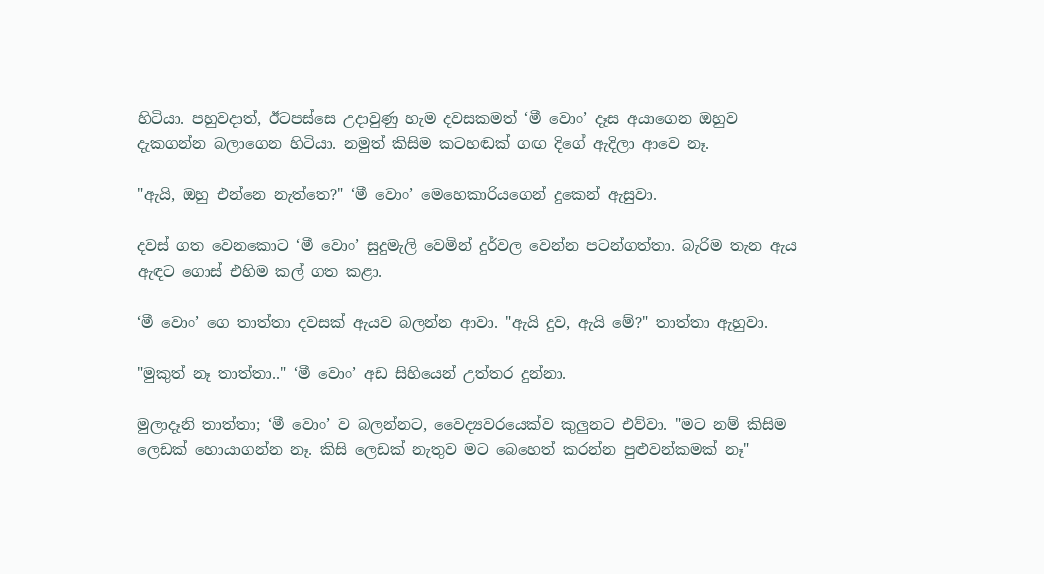හිටියා. පහුවදාත්, ඊටපස්සෙ උදාවුණු හැම දවසකමත් ‘මී වොං’ දෑස අයාගෙන ඔහුව දැකගන්න බලාගෙන හිටියා. නමුත් කිසිම කටහඬක් ගඟ දිගේ ඇදිලා ආවෙ නෑ.

"ඇයි, ඔහු එන්නෙ නැත්තෙ?" ‘මී වොං’ මෙහෙකාරියගෙන් දුකෙන් ඇසුවා.

දවස් ගත වෙනකොට ‘මී වොං’ සුදුමැලි වෙමින් දුර්වල වෙන්න පටන්ගත්තා. බැරිම තැන ඇය ඇඳට ගොස් එහිම කල් ගත කළා.

‘මී වොං’ ගෙ තාත්තා දවසක් ඇයව බලන්න ආවා. "ඇයි දුව, ඇයි මේ?" තාත්තා ඇහුවා.

"මුකුත් නෑ තාත්තා.." ‘මී වොං’ අඩ සිහියෙන් උත්තර දුන්නා.

මුලාදෑනි තාත්තා; ‘මී වොං’ ව බලන්නට, වෛද්‍යවරයෙක්ව කුලුනට එව්වා. "මට නම් කිසිම ලෙඩක් හොයාගන්න නෑ. කිසි ලෙඩක් නැතුව මට බෙහෙත් කරන්න පුළුවන්කමක් නෑ"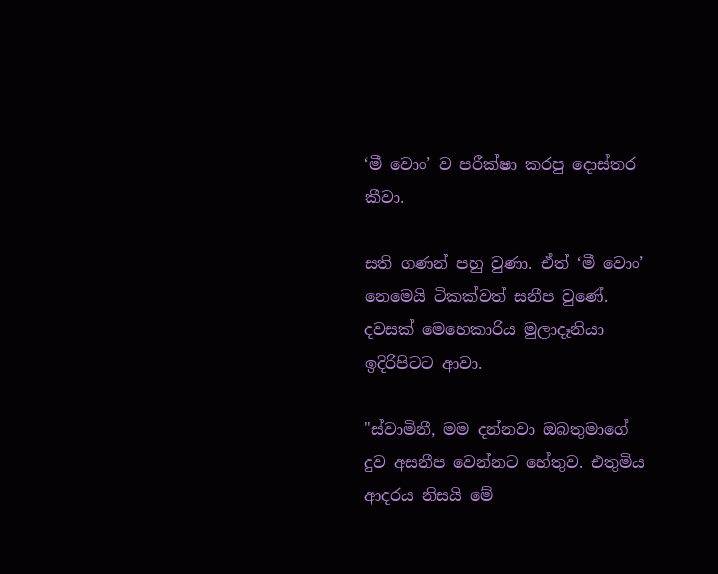‘මී වොං’ ව පරීක්ෂා කරපු දොස්තර කීවා.

සති ගණන් පහු වුණා. ඒත් ‘මී වොං’ නෙමෙයි ටිකක්වත් සනීප වුණේ. දවසක් මෙහෙකාරිය මුලාදෑනියා ඉදිරිපිටට ආවා.

"ස්වාමිනී, මම දන්නවා ඔබතුමාගේ දුව අසනීප වෙන්නට හේතුව. එතුමිය ආදරය නිසයි මේ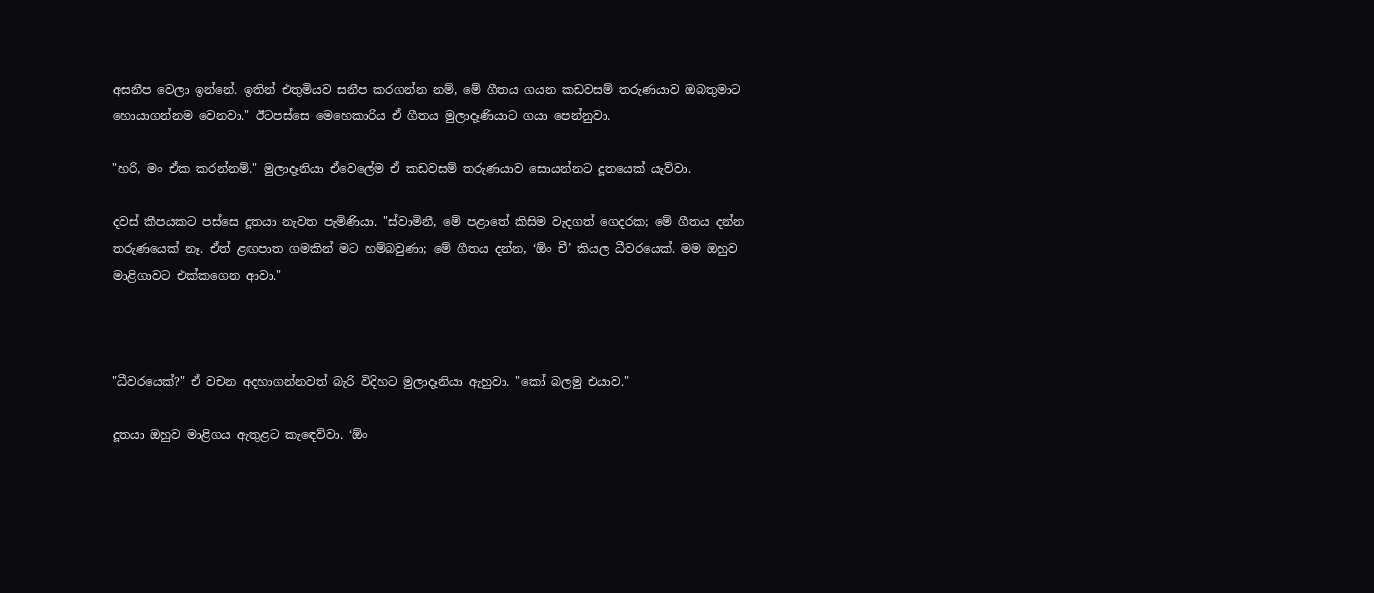අසනීප වෙලා ඉන්නේ. ඉතින් එතුමියව සනීප කරගන්න නම්, මේ ගීතය ගයන කඩවසම් තරුණයාව ඔබතුමාට හොයාගන්නම වෙනවා." ඊටපස්සෙ මෙහෙකාරිය ඒ ගීතය මුලාදෑණියාට ගයා පෙන්නුවා.

"හරි, මං ඒක කරන්නම්." මුලාදෑනියා ඒවෙලේම ඒ කඩවසම් තරුණයාව සොයන්නට දූතයෙක් යැව්වා.

දවස් කීපයකට පස්සෙ දූතයා නැවත පැමිණියා. "ස්වාමිනී, මේ පළාතේ කිසිම වැදගත් ගෙදරක; මේ ගීතය දන්න තරුණයෙක් නෑ. ඒත් ළඟපාත ගමකින් මට හම්බවුණා; මේ ගීතය දන්න, ‘ඕං චී’ කියල ධීවරයෙක්. මම ඔහුව මාළිගාවට එක්කගෙන ආවා."



"ධීවරයෙක්?" ඒ වචන අදහාගන්නවත් බැරි විදිහට මුලාදෑනියා ඇහුවා. "කෝ බලමු එයාව."

දූතයා ඔහුව මාළිගය ඇතුළට කැඳෙව්වා. ‘ඕං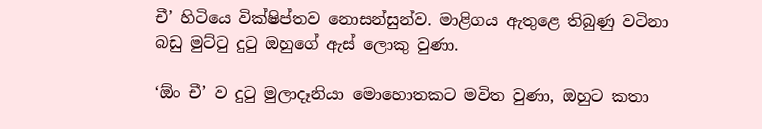චී’ හිටියෙ වික්ෂිප්තව නොසන්සුන්ව. මාළිගය ඇතුළෙ තිබුණු වටිනා බඩු මුට්ටු දුටු ඔහුගේ ඇස් ලොකු වුණා.

‘ඕං චී’ ව දුටු මුලාදෑනියා මොහොතකට මවිත වුණා, ඔහුට කතා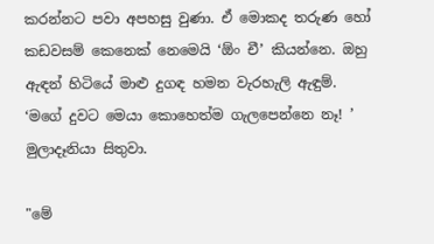කරන්නට පවා අපහසු වුණා. ඒ මොකද තරුණ හෝ කඩවසම් කෙනෙක් නෙමෙයි ‘ඕං චී’ කියන්නෙ. ඔහු ඇඳන් හිටියේ මාළු දුගඳ හමන වැරහැලි ඇඳුම්. ‘මගේ දුවට මෙයා කොහෙත්ම ගැලපෙන්නෙ නෑ! ’ මුලාදෑනියා සිතුවා.

"මේ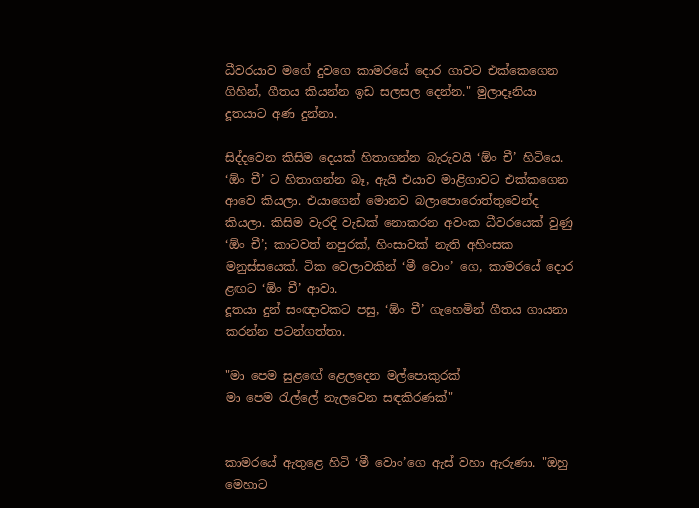ධීවරයාව මගේ දුවගෙ කාමරයේ දොර ගාවට එක්කෙගෙන ගිහින්, ගීතය කියන්න ඉඩ සලසල දෙන්න." මුලාදෑනියා දූතයාට අණ දුන්නා.

සිද්දවෙන කිසිම දෙයක් හිතාගන්න බැරුවයි ‘ඕං චී’ හිටියෙ. ‘ඕං චී’ ට හිතාගන්න බෑ, ඇයි එයාව මාළිගාවට එක්කගෙන ආවෙ කියලා. එයාගෙන් මොනව බලාපොරොත්තුවෙන්ද කියලා. කිසිම වැරදි වැඩක් නොකරන අවංක ධීවරයෙක් වුණු ‘ඕං චී’; කාටවත් නපුරක්, හිංසාවක් නැති අහිංසක මනුස්සයෙක්. ටික වෙලාවකින් ‘මී වොං’ ගෙ, කාමරයේ දොර ළඟට ‘ඕං චී’ ආවා.
දූතයා දුන් සංඥාවකට පසු, ‘ඕං චී’ ගැහෙමින් ගීතය ගායනා කරන්න පටන්ගත්තා.

"මා පෙම සුළඟේ ළෙලදෙන මල්පොකුරක්
මා පෙම රැල්ලේ නැලවෙන සඳකිරණක්"


කාමරයේ ඇතුළෙ හිටි ‘මී වොං’ගෙ ඇස් වහා ඇරුණා. "ඔහු මෙහාට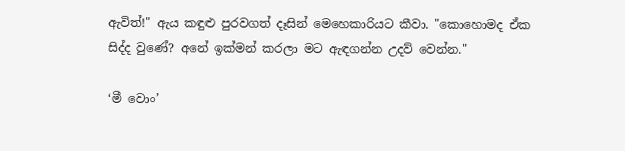ඇවිත්!" ඇය කඳුළු පුරවගත් දෑසින් මෙහෙකාරියට කීවා. "කොහොමද ඒක සිද්ද වුණේ? අනේ ඉක්මන් කරලා මට ඇඳගන්න උදව් වෙන්න."

‘මී වොං’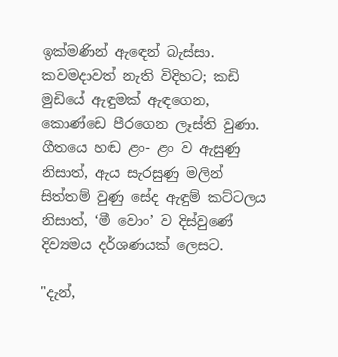ඉක්මණින් ඇඳෙන් බැස්සා. කවමදාවත් නැති විදිහට; කඩි මුඩියේ ඇඳුමක් ඇඳගෙන, කොණ්ඩෙ පීරගෙන ලෑස්ති වුණා. ගීතයෙ හඬ ළං- ළං ව ඇසුණු නිසාත්, ඇය සැරසුණු මලින් සිත්තම් වුණු සේද ඇඳුම් කට්ටලය නිසාත්, ‘මී වොං’ ව දිස්වුණේ දිව්‍යමය දර්ශණයක් ලෙසට.

"දැන්,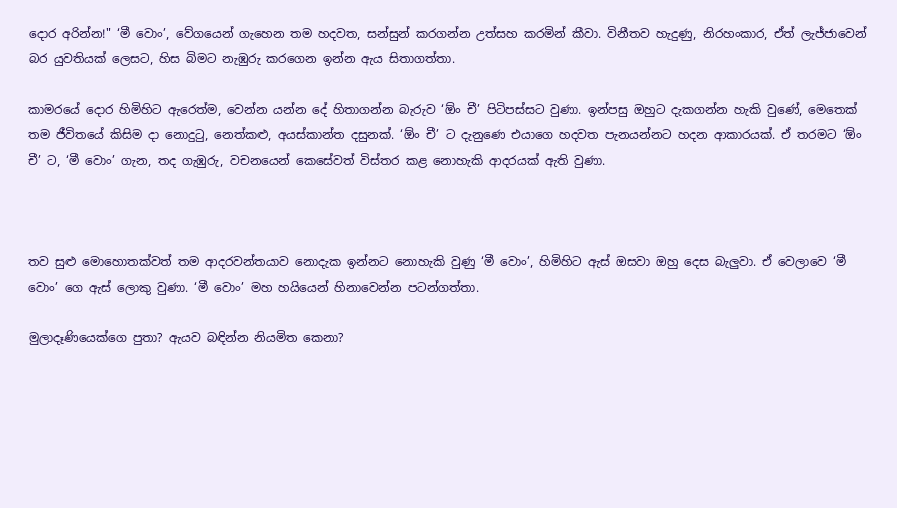දොර අරින්න!" ‘මී වොං’, වේගයෙන් ගැහෙන තම හදවත, සන්සුන් කරගන්න උත්සහ කරමින් කීවා. විනීතව හැදුණු, නිරහංකාර, ඒත් ලැජ්ජාවෙන් බර යුවතියක් ලෙසට, හිස බිමට නැඹුරු කරගෙන ඉන්න ඇය සිතාගත්තා.

කාමරයේ දොර හිමිහිට ඇරෙත්ම, වෙන්න යන්න දේ හිතාගන්න බැරුව ‘ඕං චී’ පිටිපස්සට වුණා. ඉන්පසු ඔහුට දැකගන්න හැකි වුණේ, මෙතෙක් තම ජීවිතයේ කිසිම දා නොදුටු, නෙත්කළු, අයස්කාන්ත දසුනක්. ‘ඕං චී’ ට දැනුණෙ එයාගෙ හදවත පැනයන්නට හදන ආකාරයක්. ඒ තරමට ‘ඕං චී’ ට, ‘මී වොං’ ගැන, තද ගැඹුරු, වචනයෙන් කෙසේවත් විස්තර කළ නොහැකි ආදරයක් ඇති වුණා.



තව සුළු මොහොතක්වත් තම ආදරවන්තයාව නොදැක ඉන්නට නොහැකි වුණු ‘මී වොං’, හිමිහිට ඇස් ඔසවා ඔහු දෙස බැලුවා. ඒ වෙලාවෙ ‘මී වොං’ ගෙ ඇස් ලොකු වුණා. ‘මී වොං’ මහ හයියෙන් හිනාවෙන්න පටන්ගත්තා.

මුලාදෑණියෙක්ගෙ පුතා? ඇයව බඳින්න නියමිත කෙනා?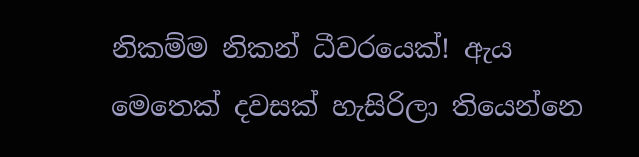නිකම්ම නිකන් ධීවරයෙක්! ඇය මෙතෙක් දවසක් හැසිරිලා තියෙන්නෙ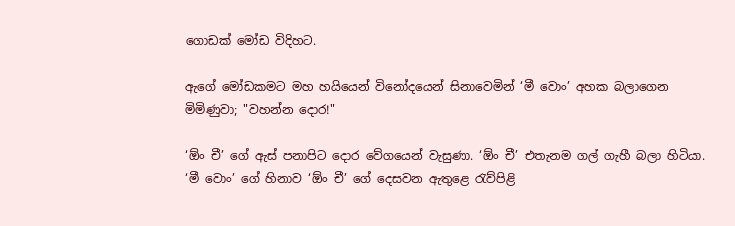ගොඩක් මෝඩ විදිහට.

ඇගේ මෝඩකමට මහ හයියෙන් විනෝදයෙන් සිනාවෙමින් ‘මී වොං’ අහක බලාගෙන මිමිණුවා; "වහන්න දොර!"

‘ඕං චී’ ගේ ඇස් පනාපිට දොර වේගයෙන් වැසුණා. ‘ඕං චී’ එතැනම ගල් ගැහී බලා හිටියා. ‘මී වොං’ ගේ හිනාව ‘ඕං චී’ ගේ දෙසවන ඇතුළෙ රැව්පිළි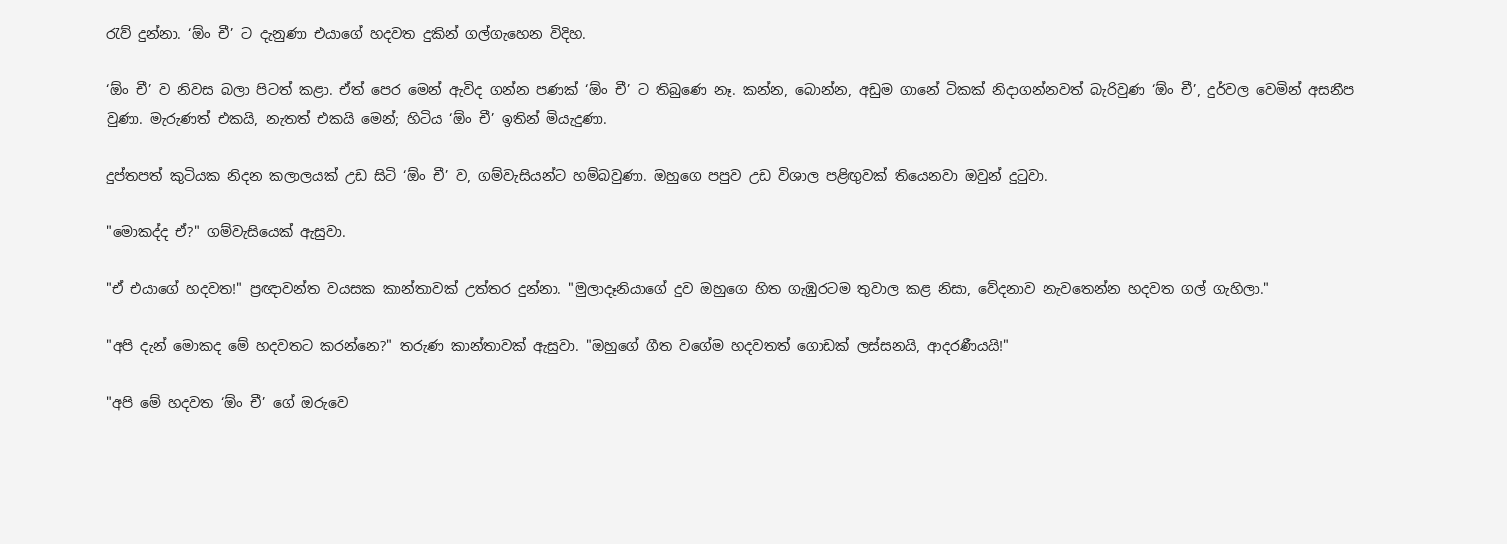රැව් දුන්නා. ‘ඕං චී’ ට දැනුණා එයාගේ හදවත දුකින් ගල්ගැහෙන විදිහ.

‘ඕං චී’ ව නිවස බලා පිටත් කළා. ඒත් පෙර මෙන් ඇවිද ගන්න පණක් ‘ඕං චී’ ට තිබුණෙ නෑ. කන්න, බොන්න, අඩුම ගානේ ටිකක් නිදාගන්නවත් බැරිවුණ ‘ඕං චී’, දුර්වල වෙමින් අසනීප වුණා. මැරුණත් එකයි, නැතත් එකයි මෙන්; හිටිය ‘ඕං චී’ ඉතින් මියැදුණා.

දුප්තපත් කුටියක නිදන කලාලයක් උඩ සිටි ‘ඕං චී’ ව, ගම්වැසියන්ට හම්බවුණා. ඔහුගෙ පපුව උඩ විශාල පළිඟුවක් තියෙනවා ඔවුන් දුටුවා.

"මොකද්ද ඒ?" ගම්වැසියෙක් ඇසුවා.

"ඒ එයාගේ හදවත!" ප්‍රඥාවන්ත වයසක කාන්තාවක් උත්තර දුන්නා. "මුලාදෑනියාගේ දුව ඔහුගෙ හිත ගැඹුරටම තුවාල කළ නිසා, වේදනාව නැවතෙන්න හදවත ගල් ගැහිලා."

"අපි දැන් මොකද මේ හදවතට කරන්නෙ?" තරුණ කාන්තාවක් ඇසුවා. "ඔහුගේ ගීත වගේම හදවතත් ගොඩක් ලස්සනයි, ආදරණීයයි!"

"අපි මේ හදවත ‘ඕං චී’ ගේ ඔරුවෙ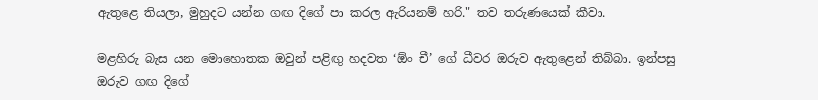ඇතුළෙ තියලා, මුහුදට යන්න ගඟ දිගේ පා කරල ඇරියනම් හරි." තව තරුණයෙක් කීවා.

මළහිරු බැස යන මොහොතක ඔවුන් පළිඟු හදවත ‘ඕං චී’ ගේ ධීවර ඔරුව ඇතුළෙන් තිබ්බා. ඉන්පසු ඔරුව ගඟ දිගේ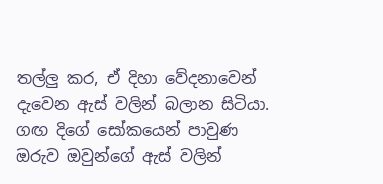තල්ලු කර, ඒ දිහා වේදනාවෙන් දැවෙන ඇස් වලින් බලාන සිටියා. ගඟ දිගේ සෝකයෙන් පාවුණ ඔරුව ඔවුන්ගේ ඇස් වලින්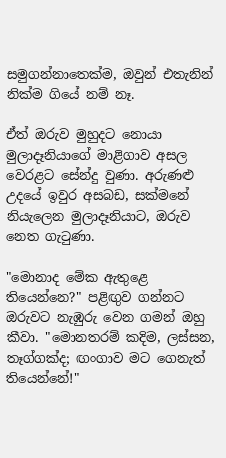සමුගන්නාතෙක්ම, ඔවුන් එතැනින් නික්ම ගියේ නම් නෑ.

ඒත් ඔරුව මුහුදට නොයා මුලාදෑනියාගේ මාළිගාව අසල වෙරළට සේන්දු වුණා. අරුණළු උදයේ ඉවුර අසබඩ, සක්මනේ නියැලෙන මුලාදෑනියාට, ඔරුව නෙත ගැටුණා.

"මොනාද මේක ඇතුළෙ තියෙන්නෙ?" පළිඟුව ගන්නට ඔරුවට නැඹුරු වෙන ගමන් ඔහු කීවා. "මොනතරම් කදිම, ලස්සන, තෑග්ගක්ද; ඟංගාව මට ගෙනැත් තියෙන්නේ!"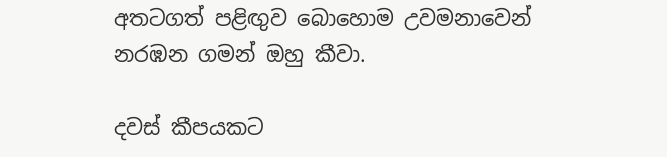අතටගත් පළිඟුව බොහොම උවමනාවෙන් නරඹන ගමන් ඔහු කීවා.

දවස් කීපයකට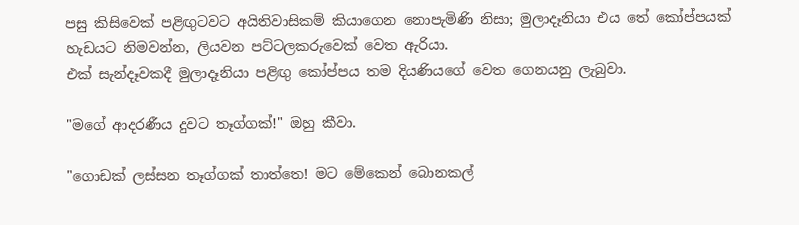පසු කිසිවෙක් පළිඟුටවට අයිතිවාසිකම් කියාගෙන නොපැමිණි නිසා; මුලාදෑනියා එය තේ කෝප්පයක් හැඩයට නිමවන්න, ලියවන පට්ටලකරුවෙක් වෙත ඇරියා.
එක් සැන්දෑවකදී මුලාදෑනියා පළිඟු කෝප්පය තම දියණියගේ වෙත ගෙනයනු ලැබුවා.

"මගේ ආදරණීය දුවට තෑග්ගක්!" ඔහු කීවා.

"ගොඩක් ලස්සන තෑග්ගක් තාත්තෙ! මට මේකෙන් බොනකල්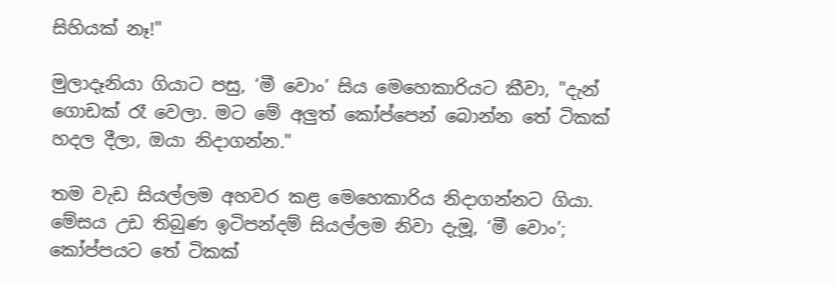සිහියක් නෑ!"

මුලාදෑනියා ගියාට පසු, ‘මී වොං’ සිය මෙහෙකාරියට කීවා, "දැන් ගොඩක් රෑ වෙලා. මට මේ අලුත් කෝප්පෙන් බොන්න තේ ටිකක් හදල දීලා, ඔයා නිදාගන්න."

තම වැඩ සියල්ලම අහවර කළ මෙහෙකාරිය නිදාගන්නට ගියා. මේසය උඩ තිබුණ ඉටිපන්දම් සියල්ලම නිවා දැමූ, ‘මී වොං’; කෝප්පයට තේ ටිකක්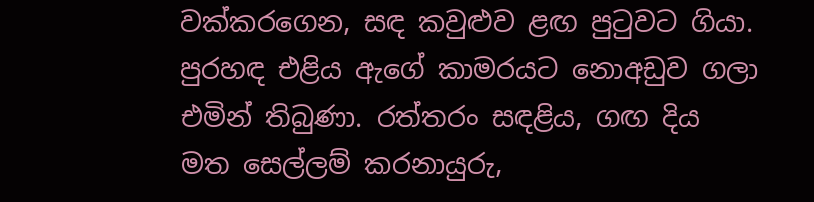වක්කරගෙන, සඳ කවුළුව ළඟ පුටුවට ගියා. පුරහඳ එළිය ඇගේ කාමරයට නොඅඩුව ගලා එමින් තිබුණා. රත්තරං සඳළිය, ගඟ දිය මත සෙල්ලම් කරනායුරු,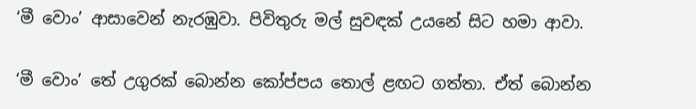‘මී වොං’ ආසාවෙන් නැරඹුවා. පිවිතුරු මල් සුවඳක් උයනේ සිට හමා ආවා.

‘මී වොං’ තේ උගුරක් බොන්න කෝප්පය තොල් ළඟට ගත්තා. ඒත් බොන්න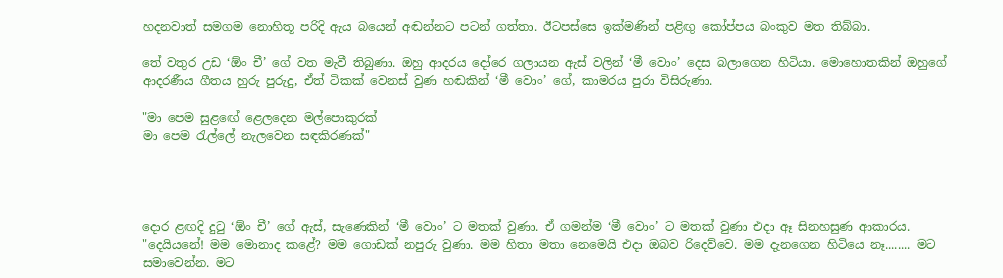හදනවාත් සමගම නොහිතූ පරිදි ඇය බයෙන් අඬන්නට පටන් ගත්තා. ඊටපස්සෙ ඉක්මණින් පළිඟු කෝප්පය බංකුව මත තිබ්බා.

තේ වතුර උඩ ‘ඕං චී’ ගේ වත මැවී තිබුණා. ඔහු ආදරය දෝරෙ ගලායන ඇස් වලින් ‘මී වොං’ දෙස බලාගෙන හිටියා. මොහොතකින් ඔහුගේ ආදරණීය ගීතය හුරු පුරුදු, ඒත් ටිකක් වෙනස් වුණ හඬකින් ‘මී වොං’ ගේ, කාමරය පුරා විසිරුණා.

"මා පෙම සුළඟේ ළෙලදෙන මල්පොකුරක්
මා පෙම රැල්ලේ නැලවෙන සඳකිරණක්"




දොර ළඟදි දුටු ‘ඕං චී’ ගේ ඇස්, සැණෙකින් ‘මී වොං’ ට මතක් වුණා. ඒ ගමන්ම ‘මී වොං’ ට මතක් වුණා එදා ඈ සිනහසුණ ආකාරය. "දෙයියනේ! මම මොනාද කළේ? මම ගොඩක් නපුරු වුණා. මම හිතා මතා නෙමෙයි එදා ඔබව රිදෙව්වෙ. මම දැනගෙන හිටියෙ නෑ........ මට සමාවෙන්න. මට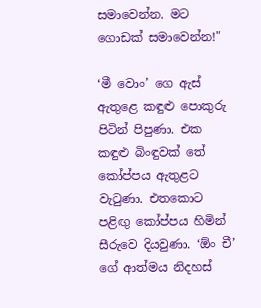සමාවෙන්න. මට ගොඩක් සමාවෙන්න!"

‘මී වොං’ ගෙ ඇස් ඇතුළෙ කඳුළු පොකුරු පිටින් පිපුණා. එක කඳුළු බිංඳුවක් තේ කෝප්පය ඇතුළට වැටුණා. එතකොට පළිඟු කෝප්පය හිමින් සීරුවෙ දියවුණා. ‘ඕං චී’ ගේ ආත්මය නිදහස්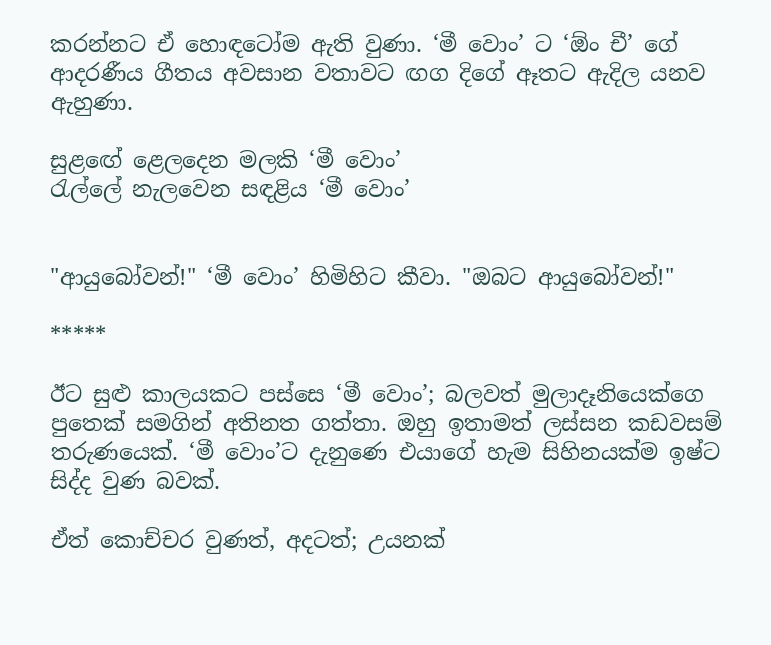කරන්නට ඒ හොඳටෝම ඇති වුණා. ‘මී වොං’ ට ‘ඕං චී’ ගේ ආදරණීය ගීතය අවසාන වතාවට ඟග දිගේ ඈතට ඇදිල යනව ඇහුණා.

සුළඟේ ළෙලදෙන මලකි ‘මී වොං’
රැල්ලේ නැලවෙන සඳළිය ‘මී වොං’


"ආයුබෝවන්!" ‘මී වොං’ හිමිහිට කීවා. "ඔබට ආයුබෝවන්!"

*****

ඊට සුළු කාලයකට පස්සෙ ‘මී වොං’; බලවත් මුලාදෑනියෙක්ගෙ පුතෙක් සමගින් අතිනත ගත්තා. ඔහු ඉතාමත් ලස්සන කඩවසම් තරුණයෙක්. ‘මී වොං’ට දැනුණෙ එයාගේ හැම සිහිනයක්ම ඉෂ්ට සිද්ද වුණ බවක්.

ඒත් කොච්චර වුණත්, අදටත්; උයනක්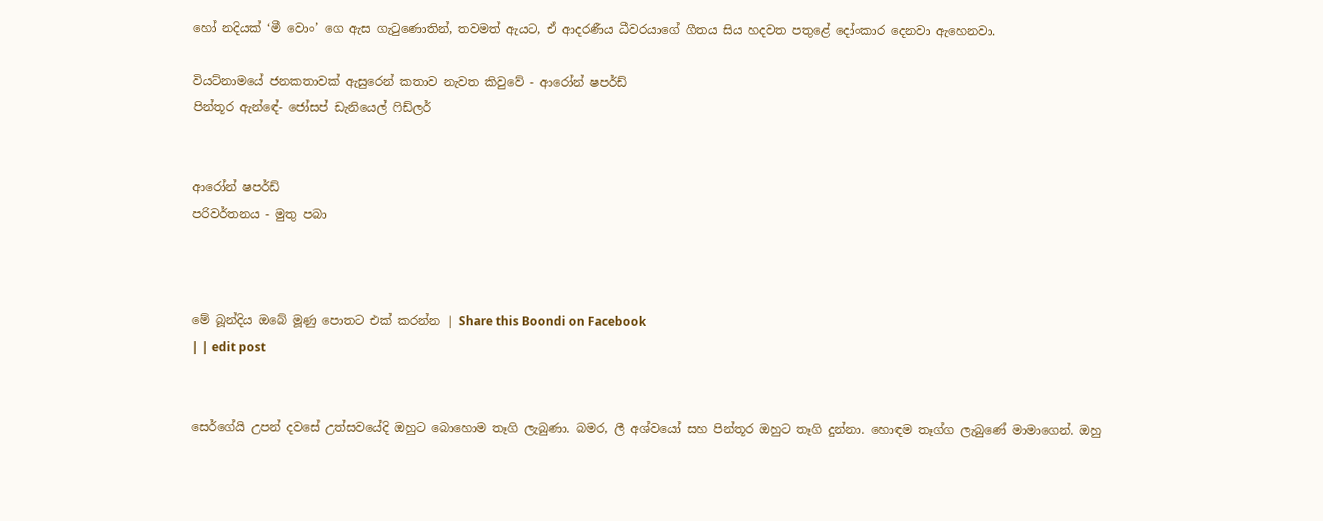හෝ නදියක් ‘මී වොං’ ගෙ ඇස ගැටුණොතින්, තවමත් ඇයට, ඒ ආදරණීය ධීවරයාගේ ගීතය සිය හදවත පතුළේ දෝංකාර දෙනවා ඇහෙනවා.

වියට්නාමයේ ජනකතාවක් ඇසුරෙන් කතාව නැවත කිවුවේ - ආරෝන් ෂපර්ඩ්
පින්තූර ඇන්ඳේ- ජෝසප් ඩැනියෙල් ෆිඩ්ලර්


ආරෝන් ෂපර්ඩ්
පරිවර්තනය - මුතු පබා



මේ බූන්දිය ඔබේ මූණු පොතට එක් කරන්න | Share this Boondi on Facebook
| | edit post


සෙර්ගේයි උපන් දවසේ උත්සවයේදි ඔහුට බොහොම තෑගි ලැබුණා. බමර, ලී අශ්වයෝ සහ පින්තූර ඔහුට තෑගි දුන්නා. හොඳම තෑග්ග ලැබුණේ මාමාගෙන්. ඔහු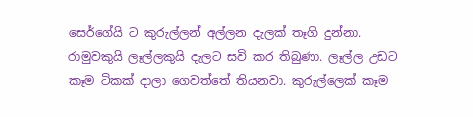සෙර්ගේයි ට කුරුල්ලන් අල්ලන දැලක් තෑගි දුන්නා. රාමුවකුයි ලෑල්ලකුයි දැලට සවි කර තිබුණා. ලෑල්ල උඩට කෑම ටිකක් දාලා ගෙවත්තේ තියනවා. කුරුල්ලෙක් කෑම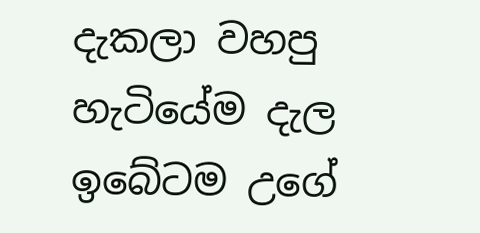දැකලා වහපු හැටියේම දැල ඉබේටම උගේ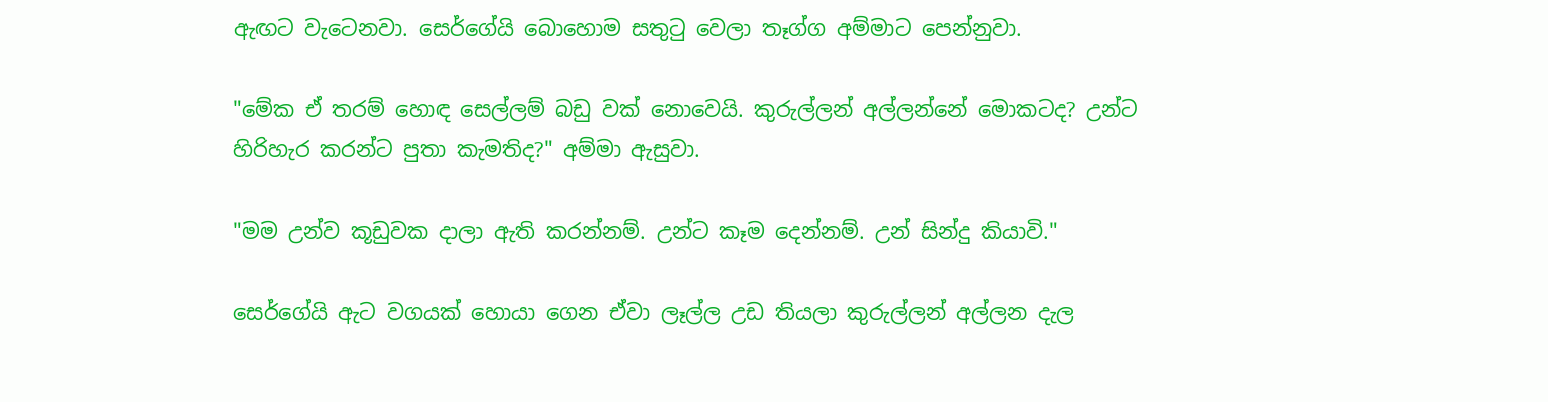ඇඟට වැටෙනවා. සෙර්ගේයි බොහොම සතුටු වෙලා තෑග්ග අම්මාට පෙන්නුවා.

"මේක ඒ තරම් හොඳ සෙල්ලම් බඩු වක් නොවෙයි. කුරුල්ලන් අල්ලන්නේ මොකටද? උන්ට හිරිහැර කරන්ට පුතා කැමතිද?" අම්මා ඇසුවා.

"මම උන්ව කූඩුවක දාලා ඇති කරන්නම්. උන්ට කෑම දෙන්නම්. උන් සින්දු කියාවි."

සෙර්ගේයි ඇට වගයක් හොයා ගෙන ඒවා ලෑල්ල උඩ තියලා කුරුල්ලන් අල්ලන දැල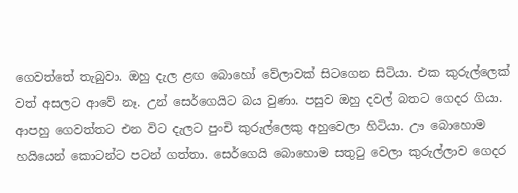ගෙවත්තේ තැබුවා. ඔහු දැල ළඟ බොහෝ වේලාවක් සිටගෙන සිටියා. එක කුරුල්ලෙක් වත් අසලට ආවේ නෑ. උන් සෙර්ගෙයිට බය වුණා. පසුව ඔහු දවල් බතට ගෙදර ගියා. ආපහු ගෙවත්තට එන විට දැලට පුංචි කුරුල්ලෙකු අහුවෙලා හිටියා. ඌ බොහොම හයියෙන් කොටන්ට පටන් ගත්තා. සෙර්ගෙයි බොහොම සතුටු වෙලා කුරුල්ලාව ගෙදර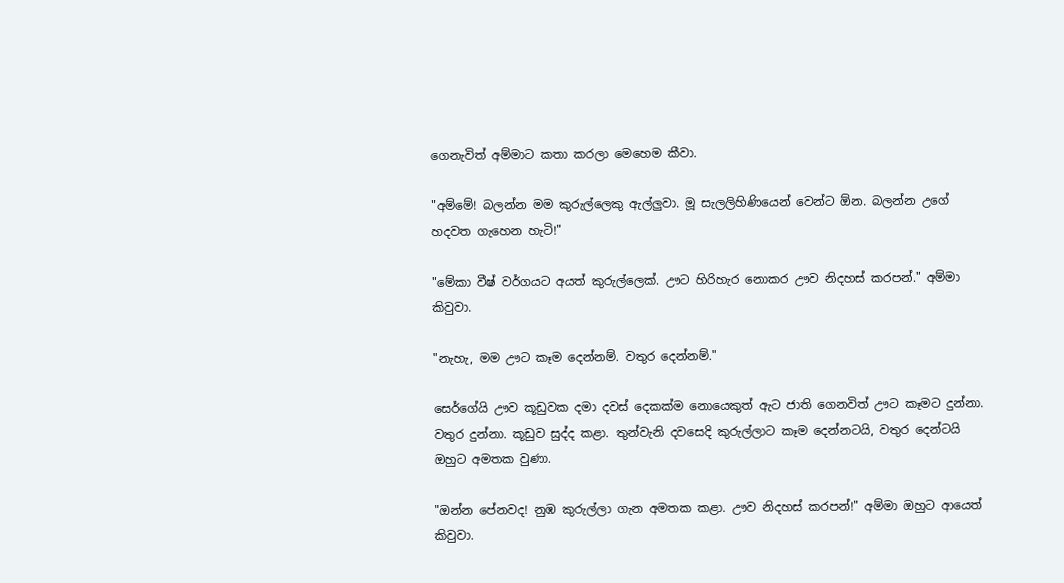ගෙනැවිත් අම්මාට කතා කරලා මෙහෙම කීවා.

"අම්මේ! බලන්න මම කුරුල්ලෙකු ඇල්ලුවා. මූ සැලලිහිණියෙන් වෙන්ට ඕන. බලන්න උගේ හදවත ගැහෙන හැටි!"

"මේකා වීෂ් වර්ගයට අයත් කුරුල්ලෙක්. ඌට හිරිහැර නොකර ඌව නිදහස් කරපන්." අම්මා කිවුවා.

"නැහැ, මම ඌට කෑම දෙන්නම්. වතුර දෙන්නම්."

සෙර්ගේයි ඌව කූඩුවක දමා දවස් දෙකක්ම නොයෙකුත් ඇට ජාති ගෙනවිත් ඌට කෑමට දුන්නා. වතුර දුන්නා. කූඩුව සුද්ද කළා. තුන්වැනි දවසෙදි කුරුල්ලාට කෑම දෙන්නටයි, වතුර දෙන්ටයි ඔහුට අමතක වුණා.

"ඔන්න පේනවද! නුඹ කුරුල්ලා ගැන අමතක කළා. ඌව නිදහස් කරපන්!" අම්මා ඔහුට ආයෙත් කිවුවා.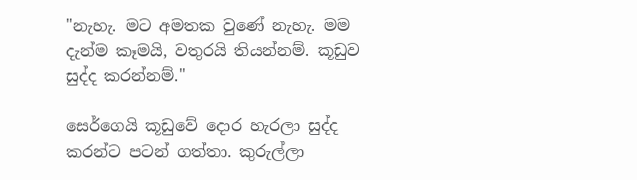"නැහැ. මට අමතක වුණේ නැහැ. මම දැන්ම කෑමයි, වතුරයි තියන්නම්. කූඩුව සුද්ද කරන්නම්."

සෙර්ගෙයි කූඩුවේ දොර හැරලා සුද්ද කරන්ට පටන් ගත්තා. කුරුල්ලා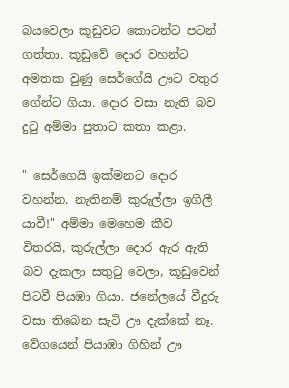බයවෙලා කූඩුවට කොටන්ට පටන් ගත්තා. කූඩුවේ දොර වහන්ට අමතක වුණු සෙර්ගේයි ඌට වතුර ගේන්ට ගියා. දොර වසා නැති බව දුටු අම්මා පුතාට කතා කළා.

" සෙර්ගෙයි ඉක්මනට දොර වහන්න. නැතිනම් කුරුල්ලා ඉගිලී යාවී!" අම්මා මෙහෙම කීව විතරයි, කුරුල්ලා දොර ඇර ඇති බව දැකලා සතුටු වෙලා, කූඩුවෙන් පිටවී පියඹා ගියා. ජනේලයේ වීදුරු වසා තිබෙන සැටි ඌ දැක්කේ නෑ. වේගයෙන් පියාඹා ගිහින් ඌ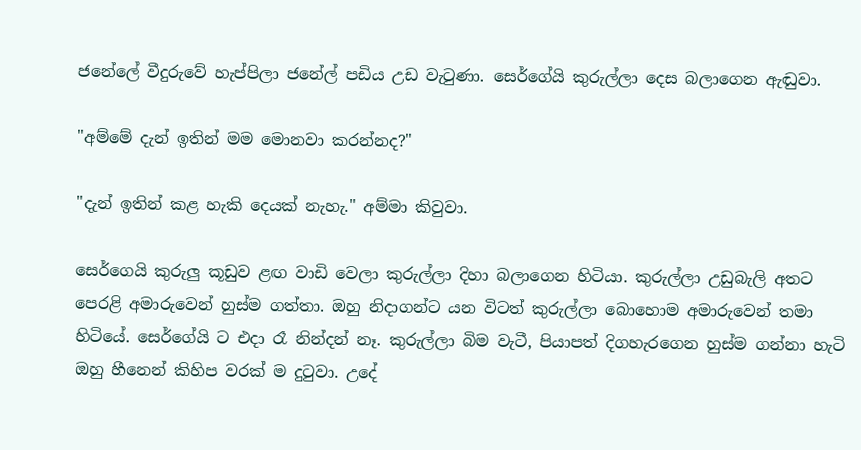ජනේලේ වීදුරුවේ හැප්පිලා ජනේල් පඩිය උඩ වැටුණා. සෙර්ගේයි කුරුල්ලා දෙස බලාගෙන ඇඬුවා.

"අම්මේ දැන් ඉතින් මම මොනවා කරන්නද?"

"දැන් ඉතින් කළ හැකි දෙයක් නැහැ." අම්මා කිවුවා.

සෙර්ගෙයි කුරුලු කූඩුව ළඟ වාඩි වෙලා කුරුල්ලා දිහා බලාගෙන හිටියා. කුරුල්ලා උඩුබැලි අතට පෙරළි අමාරුවෙන් හුස්ම ගත්තා. ඔහු නිදාගන්ට යන විටත් කුරුල්ලා බොහොම අමාරුවෙන් තමා හිටියේ. සෙර්ගේයි ට එදා රෑ නින්දන් නෑ. කුරුල්ලා බිම වැටී, පියාපත් දිගහැරගෙන හුස්ම ගන්නා හැටි ඔහු හීනෙන් කිහිප වරක් ම දුටුවා. උදේ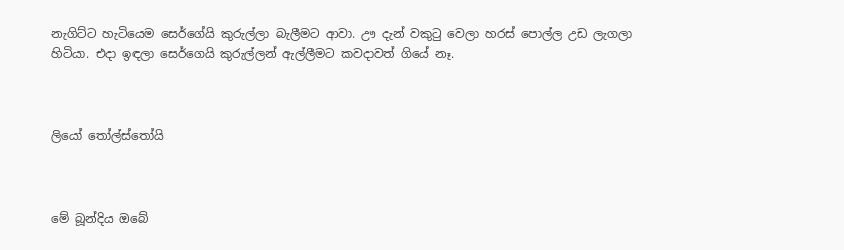නැගිට්ට හැටියෙම සෙර්ගේයි කුරුල්ලා බැලීමට ආවා. ඌ දැන් වකුටු වෙලා හරස් පොල්ල උඩ ලැගලා හිටියා. එදා ඉඳලා සෙර්ගෙයි කුරුල්ලන් ඇල්ලීමට කවදාවත් ගියේ නෑ.



ලියෝ තෝල්ස්තෝයි



මේ බූන්දිය ඔබේ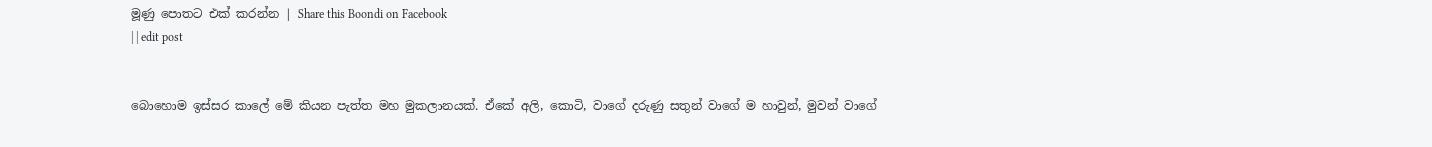මූණු පොතට එක් කරන්න | Share this Boondi on Facebook
| | edit post


බොහොම ඉස්සර කාලේ මේ කියන පැත්ත මහ මුකලානයක්. ඒකේ අලි, කොටි, වාගේ දරුණු සතුන් වාගේ ම හාවුන්, මුවන් වාගේ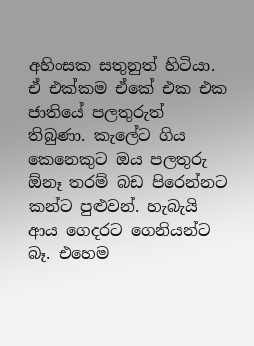අහිංසක සතුනුත් හිටියා. ඒ එක්කම ඒකේ එක එක ජාතියේ පලතුරුත් තිබුණා. කැලේට ගිය කෙනෙකුට ඔය පලතුරු ඕනෑ තරම් බඩ පිරෙන්නට කන්ට පුළුවන්. හැබැයි ආය ගෙදරට ගෙනියන්ට බෑ. එහෙම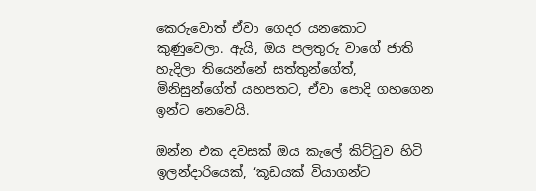කෙරුවොත් ඒවා ගෙදර යනකොට කුණුවෙලා. ඇයි, ඔය පලතුරු වාගේ ජාති හැදිලා තියෙන්නේ සත්තුන්ගේත්, මිනිසුන්ගේත් යහපතට, ඒවා පොදි ගහගෙන ඉන්ට නෙවෙයි.

ඔන්න එක දවසක් ඔය කැලේ කිට්ටුව හිටි ඉලන්දාරියෙක්, ‘කූඩයක් වියාගන්ට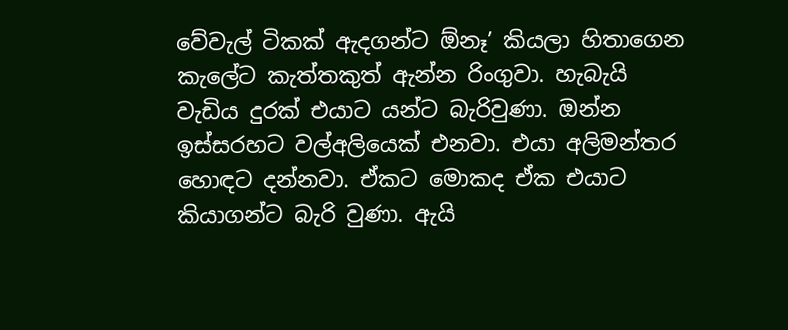වේවැල් ටිකක් ඇදගන්ට ඕනෑ’ කියලා හිතාගෙන කැලේට කැත්තකුත් ඇන්න රිංගුවා. හැබැයි වැඩිය දුරක් එයාට යන්ට බැරිවුණා. ඔන්න ඉස්සරහට වල්අලියෙක් එනවා. එයා අලිමන්තර හොඳට දන්නවා. ඒකට මොකද ඒක එයාට කියාගන්ට බැරි වුණා. ඇයි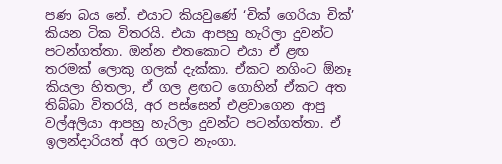පණ බය නේ. එයාට කියවුණේ ‘චික් ගෙරියා චික්’ කියන ටික විතරයි. එයා ආපහු හැරිලා දුවන්ට පටන්ගත්තා. ඔන්න එතකොට එයා ඒ ළඟ තරමක් ලොකු ගලක් දැක්කා. ඒකට නගිංට ඕනෑ කියලා හිතලා, ඒ ගල ළඟට ගොහින් ඒකට අත තිබ්බා විතරයි, අර පස්සෙන් එළවාගෙන ආපු වල්අලියා ආපහු හැරිලා දුවන්ට පටන්ගත්තා. ඒ ඉලන්දාරියත් අර ගලට නැංගා.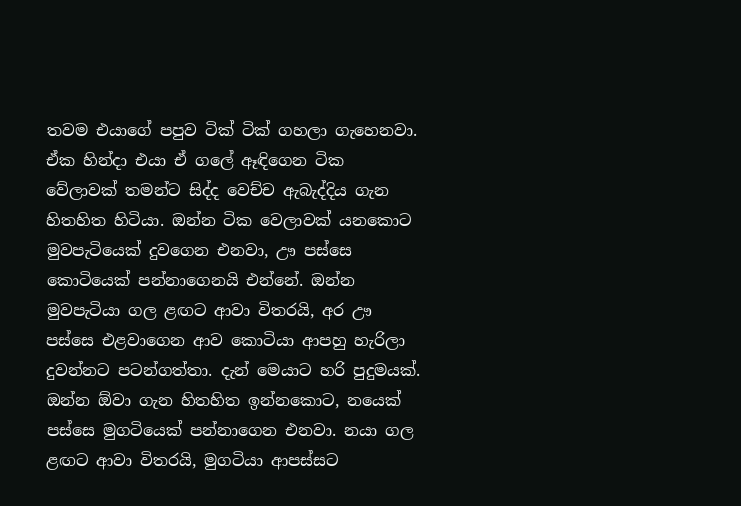තවම එයාගේ පපුව ටික් ටික් ගහලා ගැහෙනවා. ඒක හින්දා එයා ඒ ගලේ ඈඳිගෙන ටික වේලාවක් තමන්ට සිද්ද වෙච්ච ඇබැද්දිය ගැන හිතහිත හිටියා. ඔන්න ටික වෙලාවක් යනකොට මුවපැටියෙක් දුවගෙන එනවා, ඌ පස්සෙ කොටියෙක් පන්නාගෙනයි එන්නේ. ඔන්න මුවපැටියා ගල ළඟට ආවා විතරයි, අර ඌ පස්සෙ එළවාගෙන ආව කොටියා ආපහු හැරිලා දුවන්නට පටන්ගත්තා. දැන් මෙයාට හරි පුදුමයක්. ඔන්න ඕවා ගැන හිතහිත ඉන්නකොට, නයෙක් පස්සෙ මුගටියෙක් පන්නාගෙන එනවා. නයා ගල ළඟට ආවා විතරයි, මුගටියා ආපස්සට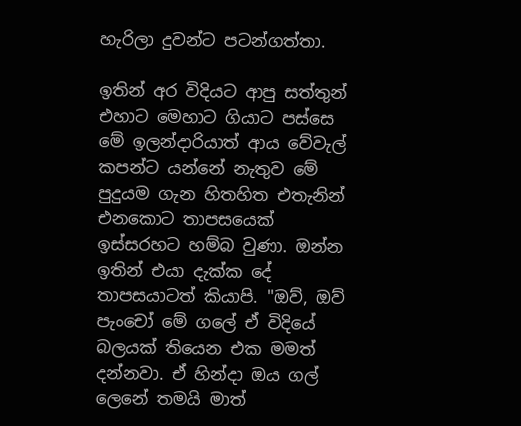හැරිලා දුවන්ට පටන්ගත්තා.

ඉතින් අර විදියට ආපු සත්තුන් එහාට මෙහාට ගියාට පස්සෙ මේ ඉලන්දාරියාත් ආය වේවැල් කපන්ට යන්නේ නැතුව මේ පුදුයම ගැන හිතහිත එතැනින් එනකොට තාපසයෙක් ඉස්සරහට හම්බ වුණා. ඔන්න ඉතින් එයා දැක්ක දේ තාපසයාටත් කියාපි. "ඔව්, ඔව් පැංචෝ මේ ගලේ ඒ විදියේ බලයක් තියෙන එක මමත් දන්නවා. ඒ හින්දා ඔය ගල් ලෙනේ තමයි මාත්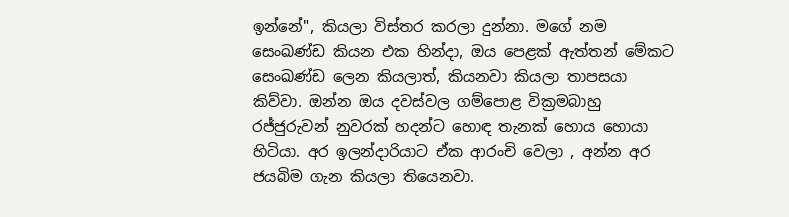ඉන්නේ", කියලා විස්තර කරලා දුන්නා. මගේ නම සෙංඛණ්ඩ කියන එක හින්දා, ඔය පෙළක් ඇත්තන් මේකට සෙංඛණ්ඩ ලෙන කියලාත්, කියනවා කියලා තාපසයා කිව්වා. ඔන්න ඔය දවස්වල ගම්පොළ වික්‍රමබාහු රජ්ජුරුවන් නුවරක් හදන්ට හොඳ තැනක් හොය හොයා හිටියා. අර ඉලන්දාරියාට ඒක ආරංචි වෙලා , අන්න අර ජයබිම ගැන කියලා තියෙනවා.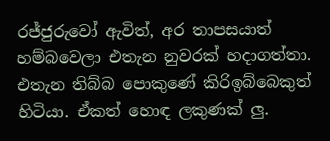රජ්ජුරුවෝ ඇවිත්, අර තාපසයාත් හම්බවෙලා එතැන නුවරක් හදාගත්තා. එතැන තිබ්බ පොකුණේ කිරිඉබ්බෙකුත් හිටියා. ඒකත් හොඳ ලකුණක් ලු.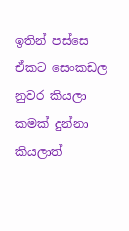ඉතින් පස්සෙ ඒකට සෙංකඩල නුවර කියලා කමක් දුන්නා කියලාත්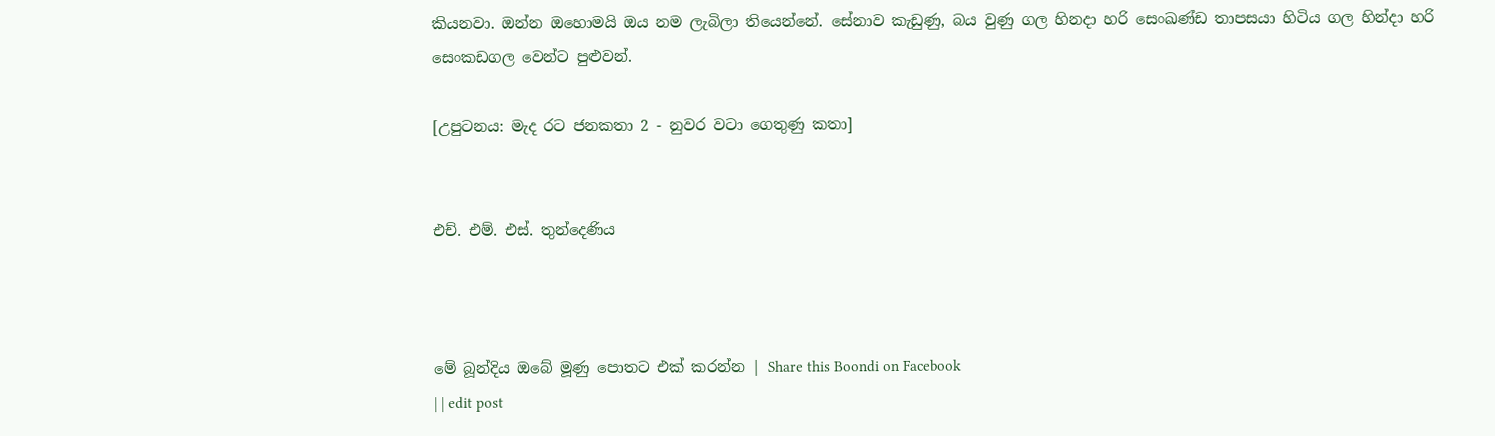කියනවා. ඔන්න ඔහොමයි ඔය නම ලැබිලා තියෙන්නේ. සේනාව කැඩුණු, බය වුණු ගල හිනදා හරි සෙංඛණ්ඩ තාපසයා හිටිය ගල හින්දා හරි සෙංකඩගල වෙන්ට පුළුවන්.

[උපුටනය: මැද රට ජනකතා 2 - නුවර වටා ගෙතුණු කතා]


එච්. එම්. එස්. තුන්දෙණිය



මේ බූන්දිය ඔබේ මූණු පොතට එක් කරන්න | Share this Boondi on Facebook
| | edit post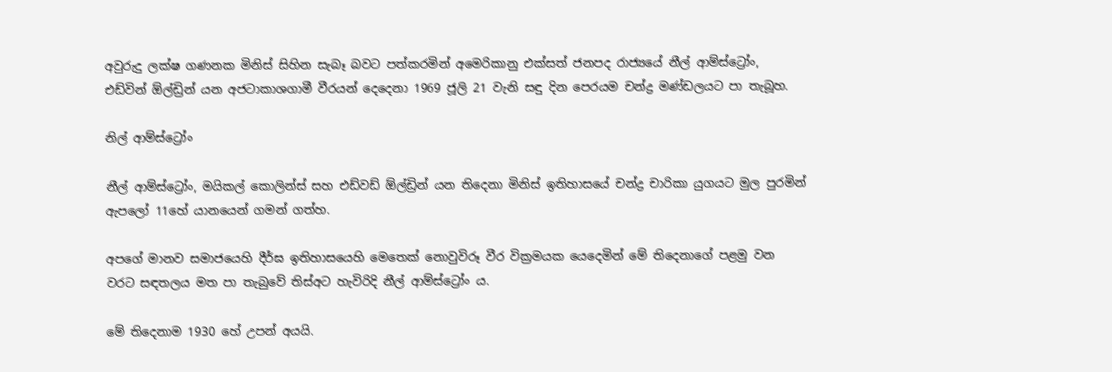අවුරුදු ලක්ෂ ගණනක මිනිස් සිහින සැබෑ බවට පත්කරමින් අමෙරිකානු එක්සත් ජනපද රාජ්‍යයේ නීල් ආම්ස්ට්‍රෝං, එඩ්වින් ඕල්ඩ්‍රින් යන අජටාකාශගාමී වීරයන් දෙදෙනා 1969 ජූලි 21 වැනි සඳු දින පෙරයම චන්ද්‍ර මණ්ඩලයට පා තැබූහ.

නිල් ආම්ස්ට්‍රෝං

නීල් ආම්ස්ට්‍රෝං, මයිකල් කොලින්ස් සහ එඩ්වඩ් ඕල්ඩ්‍රින් යන තිදෙනා මිනිස් ඉතිහාසයේ චන්ද්‍ර චාරිකා යුගයට මුල පුරමින් ඇපලෝ 11හේ යානයෙන් ගමන් ගත්හ.

අපගේ මානව සමාජයෙහි දීර්ඝ ඉතිහාසයෙහි මෙතෙක් නොවුවිරූ වීර වික්‍රමයක යෙදෙමින් මේ තිදෙනාගේ පළමු වන වරට සඳතලය මත පා තැබුවේ තිස්අට හැවිරිදි නීල් ආම්ස්ට්‍රෝං ය.

මේ තිදෙනාම 1930 හේ උපන් අයයි.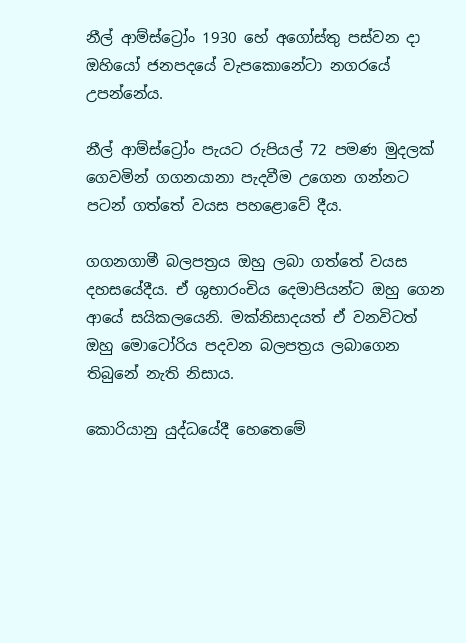නීල් ආම්ස්ට්‍රෝං 1930 හේ අගෝස්තු පස්වන දා ඔහියෝ ජනපදයේ වැපකොනේටා නගරයේ උපන්නේය.

නීල් ආම්ස්ට්‍රෝං පැයට රුපියල් 72 පමණ මුදලක් ගෙවමින් ගගනයානා පැදවීම උගෙන ගන්නට පටන් ගත්තේ වයස පහළොවේ දීය.

ගගනගාමී බලපත්‍රය ඔහු ලබා ගත්තේ වයස දහසයේදීය. ඒ ශුභාරංචිය දෙමාපියන්ට ඔහු ගෙන ආයේ සයිකලයෙනි. මක්නිසාදයත් ඒ වනවිටත් ඔහු මොටෝරිය පදවන බලපත්‍රය ලබාගෙන තිබුනේ නැති නිසාය.

කොරියානු යුද්ධයේදී හෙතෙමේ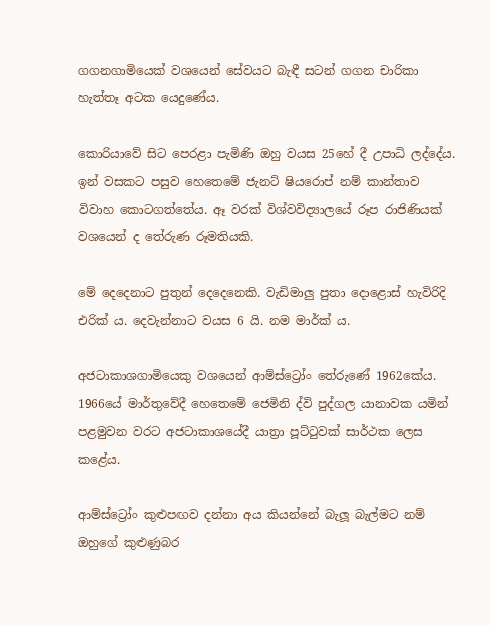ගගනගාමියෙක් වශයෙන් සේවයට බැඳී සටන් ගගන චාරිකා හැත්තෑ අටක යෙදුණේය.

කොරියාවේ සිට පෙරළා පැමිණි ඔහු වයස 25හේ දී උපාධි ලද්දේය. ඉන් වසකට පසුව හෙතෙමේ ජැනට් ෂියරොප් නම් කාන්තාව විවාහ කොටගත්තේය. ඈ වරක් විශ්වවිද්‍යාලයේ රූප රාජිණියක් වශයෙන් ද තේරුණ රූමතියකි.

මේ දෙදෙනාට පුතුන් දෙදෙනෙකි. වැඩිමාලු පුතා දොළොස් හැවිරිදි එරික් ය. දෙවැන්නාට වයස 6 යි. නම මාර්ක් ය.

අජටාකාශගාමියෙකු වශයෙන් ආම්ස්ට්‍රෝං තේරුණේ 1962කේය. 1966යේ මාර්තුවේදී හෙතෙමේ ජෙමිනි ද්වි පුද්ගල යානාවක යමින් පළමුවන වරට අජටාකාශයේදී යාත්‍රා පූට්ටුවක් සාර්ථක ලෙස කළේය.

ආම්ස්ට්‍රෝං කුළුපඟව දන්නා අය කියන්නේ බැලූ බැල්මට නම් ඔහුගේ කුළුණුබර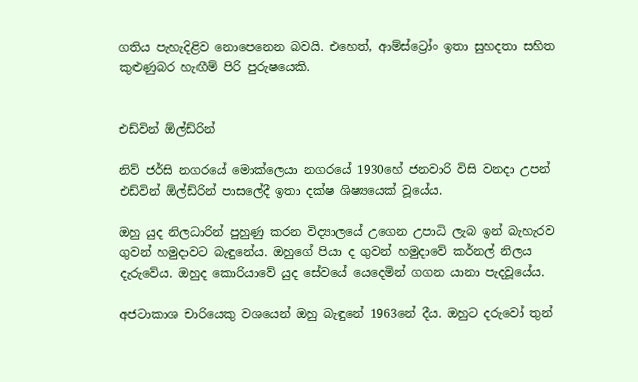ගතිය පැහැදිළිව නොපෙනෙන බවයි. එහෙත්, ආම්ස්ට්‍රෝං ඉතා සුහදතා සහිත කුළුණුබර හැඟීම් පිරි පුරුෂයෙකි.


එඩ්වින් ඕල්ඩ්රින්

නිව් ජර්සි නගරයේ මොක්ලෙයා නගරයේ 1930හේ ජනවාරි විසි වනදා උපන් එඩ්වින් ඕල්ඩ්රින් පාසලේදී ඉතා දක්ෂ ශිෂ්‍යයෙක් වූයේය.

ඔහු යුද නිලධාරින් පුහුණු කරන විද්‍යාලයේ උගෙන උපාධි ලැබ ඉන් බැහැරව ගුවන් හමුදාවට බැඳුනේය. ඔහුගේ පියා ද ගුවන් හමුදාවේ කර්නල් නිලය දැරුවේය. ඔහුද කොරියාවේ යුද සේවයේ යෙදෙමින් ගගන යානා පැදවූයේය.

අජටාකාශ චාරියෙකු වශයෙන් ඔහු බැඳුනේ 1963නේ දීය. ඔහුට දරුවෝ තුන්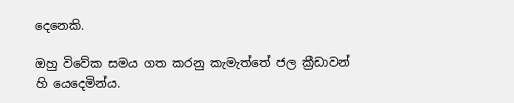දෙනෙකි.

ඔහු විවේක සමය ගත කරනු කැමැත්තේ ජල ක්‍රීඩාවන් හි යෙදෙමින්ය.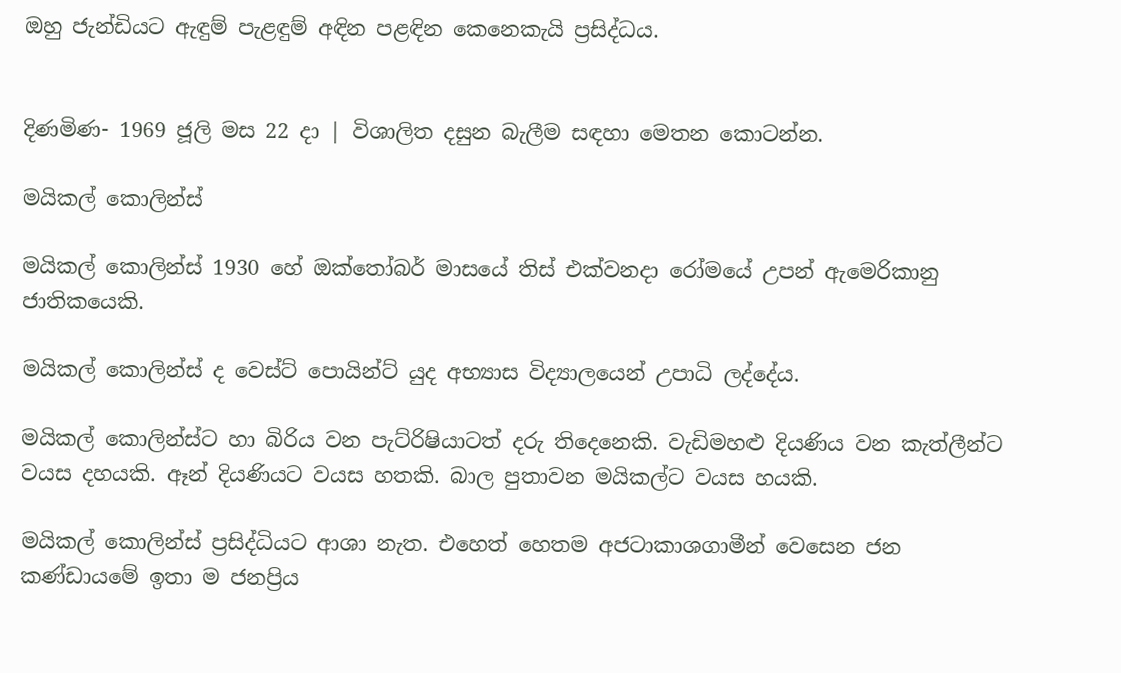ඔහු ජැන්ඩියට ඇඳුම් පැළඳුම් අඳින පළඳින කෙනෙකැයි ප්‍රසිද්ධය.


දිණමිණ- 1969 ජූලි මස 22 දා | විශාලිත දසුන බැලීම සඳහා මෙතන කොටන්න.

මයිකල් කොලින්ස්

මයිකල් කොලින්ස් 1930 හේ ඔක්තෝබර් මාසයේ තිස් එක්වනදා රෝමයේ උපන් ඇමෙරිකානු ජාතිකයෙකි.

මයිකල් කොලින්ස් ද වෙස්ට් පොයින්ට් යුද අභ්‍යාස විද්‍යාලයෙන් උපාධි ලද්දේය.

මයිකල් කොලින්ස්ට හා බිරිය වන පැට්රිෂියාටත් දරු තිදෙනෙකි. වැඩිමහළු දියණිය වන කැත්ලීන්ට වයස දහයකි. ඈන් දියණියට වයස හතකි. බාල පුතාවන මයිකල්ට වයස හයකි.

මයිකල් කොලින්ස් ප්‍රසිද්ධියට ආශා නැත. එහෙත් හෙතම අජටාකාශගාමීන් වෙසෙන ජන කණ්ඩායමේ ඉතා ම ජනප්‍රිය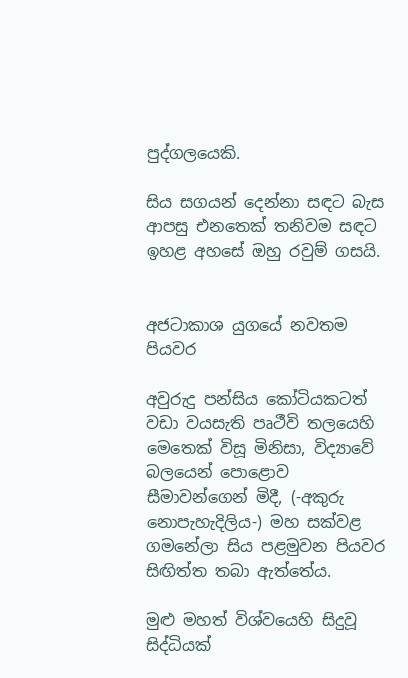පුද්ගලයෙකි.

සිය සගයන් දෙන්නා සඳට බැස ආපසු එනතෙක් තනිවම සඳට ඉහළ අහසේ ඔහු රවුම් ගසයි.


අජටාකාශ යුගයේ නවතම පියවර

අවුරුදු පන්සිය කෝටියකටත් වඩා වයසැති පෘථීවි තලයෙහි මෙතෙක් විසූ මිනිසා, විද්‍යාවේ බලයෙන් පොළොව සීමාවන්ගෙන් මිදී, (-අකුරු නොපැහැදිලිය-) මහ සක්වළ ගමනේලා සිය පළමුවන පියවර සිඟිත්ත තබා ඇත්තේය.

මුළු මහත් විශ්වයෙහි සිදුවූ සිද්ධියක්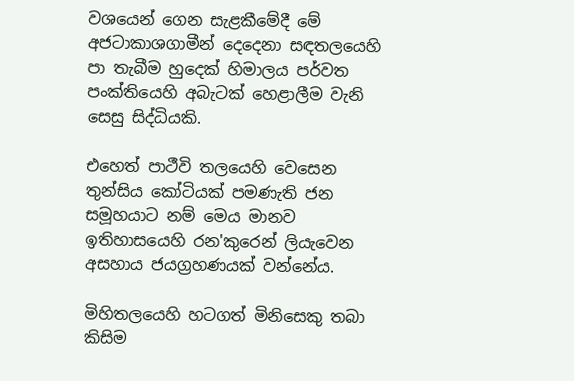වශයෙන් ගෙන සැළකීමේදී මේ අජටාකාශගාමීන් දෙදෙනා සඳතලයෙහි පා තැබීම හුදෙක් හිමාලය පර්වත පංක්තියෙහි අබැටක් හෙළාලීම වැනි සෙසු සිද්ධියකි.

එහෙත් පාථීවි තලයෙහි වෙසෙන තුන්සිය කෝටියක් පමණැති ජන සමූහයාට නම් මෙය මානව ඉතිහාසයෙහි රන'කුරෙන් ලියැවෙන අසහාය ජයග්‍රහණයක් වන්නේය.

මිහිතලයෙහි හටගත් මිනිසෙකු තබා කිසිම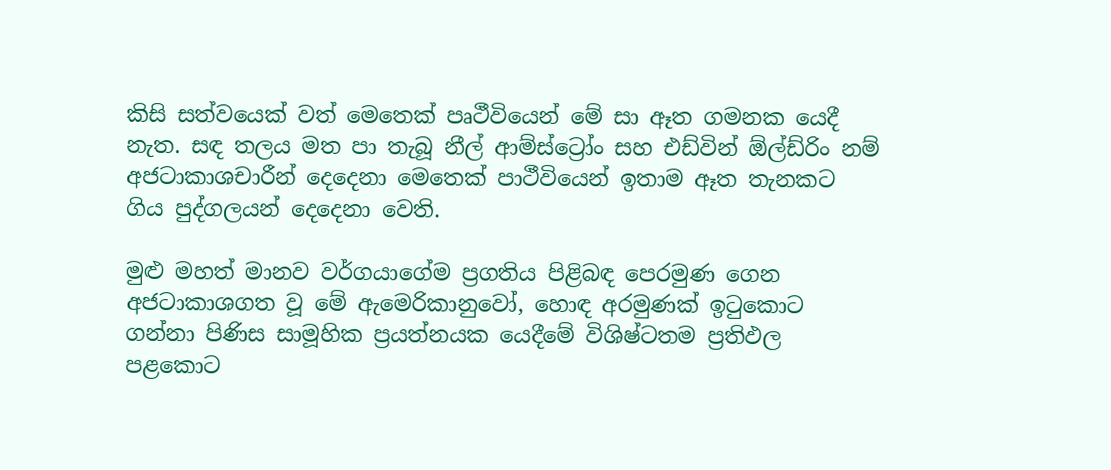කිසි සත්වයෙක් වත් මෙතෙක් පෘථීවියෙන් මේ සා ඈත ගමනක යෙදී නැත. සඳ තලය මත පා තැබූ නීල් ආම්ස්ට්‍රෝං සහ එඩ්වින් ඕල්ඩ්රිං නම් අජටාකාශචාරීන් දෙදෙනා මෙතෙක් පාථීවියෙන් ඉතාම ඈත තැනකට ගිය පුද්ගලයන් දෙදෙනා වෙති.

මුළු මහත් මානව වර්ගයාගේම ප්‍රගතිය පිළිබඳ පෙරමුණ ගෙන අජටාකාශගත වූ මේ ඇමෙරිකානුවෝ, හොඳ අරමුණක් ඉටුකොට ගන්නා පිණිස සාමූහික ප්‍රයත්නයක යෙදීමේ විශිෂ්ටතම ප්‍රතිඵල පළකොට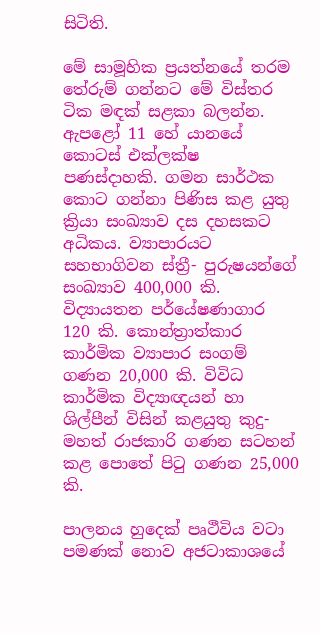සිටිති.

මේ සාමූහික ප්‍රයත්නයේ තරම තේරුම් ගන්නට මේ විස්තර ටික මඳක් සළකා බලන්න. ඇපළෝ 11 හේ යානයේ කොටස් එක්ලක්ෂ පණස්දාහකි. ගමන සාර්ථක කොට ගන්නා පිණිස කළ යුතු ක්‍රියා සංඛ්‍යාව දස දහසකට අධිකය. ව්‍යාපාරයට සහභාගිවන ස්ත්‍රී- පුරුෂයන්ගේ සංඛ්‍යාව 400,000 කි. විද්‍යායතන පර්යේෂණාගාර 120 කි. කොන්ත්‍රාත්කාර කාර්මික ව්‍යාපාර සංගම් ගණන 20,000 කි. විවිධ කාර්මික විද්‍යාඥයන් හා ශිල්පීන් විසින් කළයුතු කුදු- මහත් රාජකාරි ගණන සටහන් කළ පොතේ පිටු ගණන 25,000 කි.

පාලනය හුදෙක් පෘථීවිය වටා පමණක් නොව අජටාකාශයේ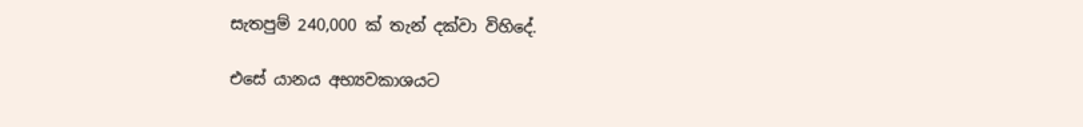සැතපුම් 240,000 ක් තැන් දක්වා විහිදේ.

එසේ යානය අභ්‍යවකාශයට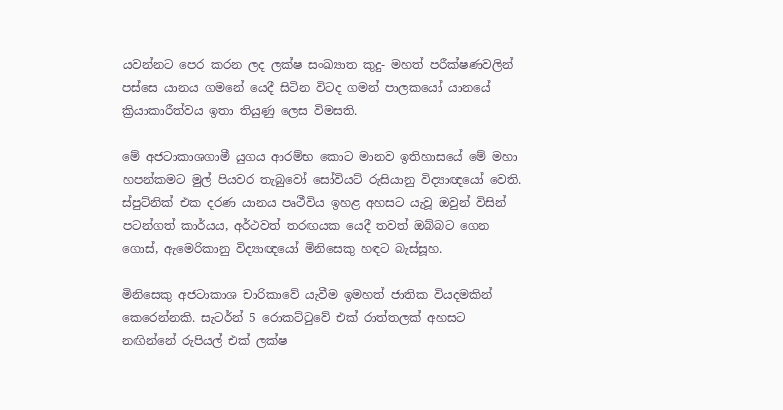යවන්නට පෙර කරන ලද ලක්ෂ සංඛ්‍යාත කුදු- මහත් පරීක්ෂණවලින් පස්සෙ යානය ගමනේ යෙදී සිටින විටද ගමන් පාලකයෝ යානයේ ක්‍රියාකාරීත්වය ඉතා තියුණු ලෙස විමසති.

මේ අජටාකාශගාමී යුගය ආරම්භ කොට මානව ඉතිහාසයේ මේ මහා හපන්කමට මුල් පියවර තැබුවෝ සෝවියට් රුසියානු විද්‍යාඥයෝ වෙති. ස්පුට්නික් එක දරණ යානය පෘථීවිය ඉහළ අහසට යැවූ ඔවුන් විසින් පටන්ගත් කාර්යය, අර්ථවත් තරඟයක යෙදී තවත් ඔබ්බට ගෙන ගොස්, ඇමෙරිකානු විද්‍යාඥයෝ මිනිසෙකු හඳට බැස්සූහ.

මිනිසෙකු අජටාකාශ චාරිකාවේ යැවීම ඉමහත් ජාතික වියදමකින් කෙරෙන්නකි. සැටර්න් 5 රොකට්ටුවේ එක් රාත්තලක් අහසට නඟින්නේ රුපියල් එක් ලක්ෂ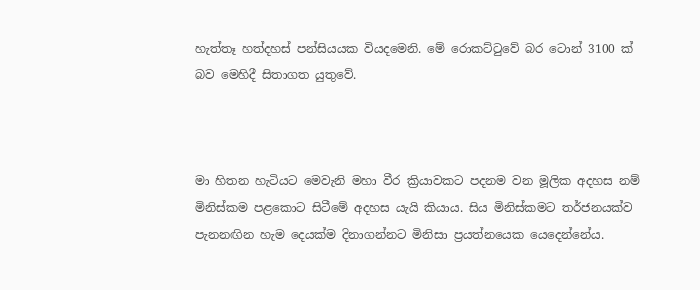හැත්තෑ හත්දහස් පන්සියයක වියදමෙනි. මේ රොකට්ටුවේ බර ටොන් 3100 ක් බව මෙහිදී සිතාගත යුතුවේ.



මා හිතන හැටියට මෙවැනි මහා වීර ක්‍රියාවකට පදනම වන මූලික අදහස නම් මිනිස්කම පළකොට සිටීමේ අදහස යැයි කියාය. සිය මිනිස්කමට තර්ජනයක්ව පැනනඟින හැම දෙයක්ම දිනාගන්නට මිනිසා ප්‍රයත්නයෙක යෙදෙන්නේය.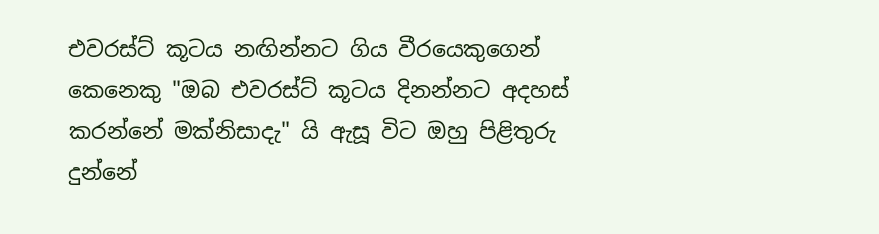එවරස්ට් කූටය නඟින්නට ගිය වීරයෙකුගෙන් කෙනෙකු "ඔබ එවරස්ට් කූටය දිනන්නට අදහස් කරන්නේ මක්නිසාදැ" යි ඇසූ විට ඔහු පිළිතුරු දුන්නේ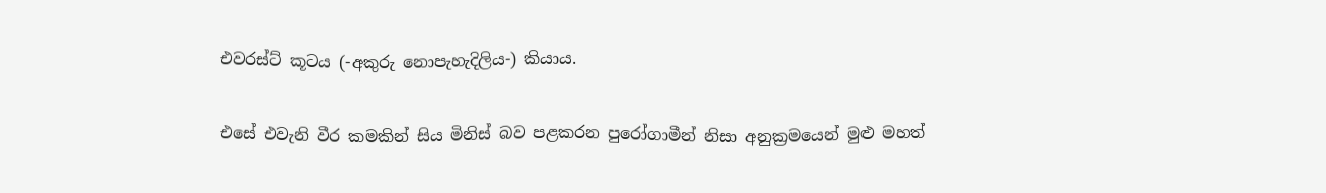එවරස්ට් කූටය (-අකුරු නොපැහැදිලිය-) කියාය.

එසේ එවැනි වීර කමකින් සිය මිනිස් බව පළකරන පුරෝගාමීන් නිසා අනුක්‍රමයෙන් මුළු මහත්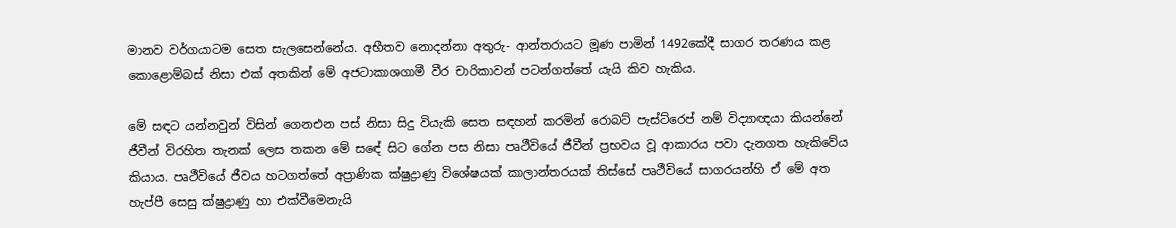මානව වර්ගයාටම සෙත සැලසෙන්නේය. අභීතව නොදන්නා අතුරු- ආන්තරායට මූණ පාමින් 1492කේදී සාගර තරණය කළ කොළොම්බස් නිසා එක් අතකින් මේ අජටාකාශගාමී වීර චාරිකාවන් පටන්ගත්තේ යැයි කිව හැකිය.

මේ සඳට යන්නවුන් විසින් ගෙනඑන පස් නිසා සිදු වියැකි සෙත සඳහන් කරමින් රොබට් පැස්ට්රෙප් නම් විද්‍යාඥයා කියන්නේ ජීවීන් විරහිත තැනක් ලෙස තකන මේ සඳේ සිට ගේන පස නිසා පෘථීවියේ ජීවීන් ප්‍රභවය වූ ආකාරය පවා දැනගත හැකිවේය කියාය. පෘථීවියේ ජීවය හටගත්තේ අප්‍රාණික ක්ෂුද්‍රාණු විශේෂයක් කාලාන්තරයක් තිස්සේ පෘථීවියේ සාගරයන්හි ඒ මේ අත හැප්පී සෙසු ක්ෂුද්‍රාණු හා එක්වීමෙනැයි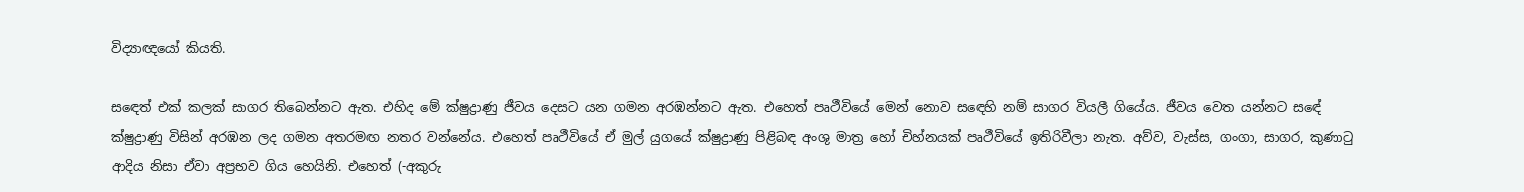විද්‍යාඥයෝ කියති.

සඳෙත් එක් කලක් සාගර තිබෙන්නට ඇත. එහිද මේ ක්ෂුද්‍රාණු ජීවය දෙසට යන ගමන අරඹන්නට ඇත. එහෙත් පෘථීවියේ මෙන් නොව සඳෙහි නම් සාගර වියලී ගියේය. ජීවය වෙත යන්නට සඳේ ක්ෂුද්‍රාණු විසින් අරඹන ලද ගමන අතරමඟ නතර වන්නේය. එහෙත් පෘථීවියේ ඒ මුල් යුගයේ ක්ෂුද්‍රාණු පිළිබඳ අංශු මාත්‍ර හෝ චිහ්නයක් පෘථීවියේ ඉතිරිවීලා නැත. අව්ව, වැස්ස, ගංගා, සාගර, කුණාටු ආදිය නිසා ඒවා අප්‍රභව ගිය හෙයිනි. එහෙත් (-අකුරු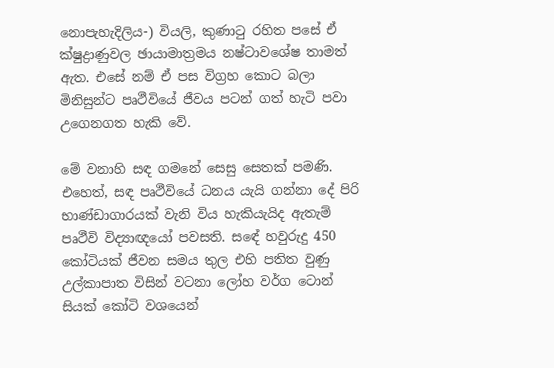නොපැහැදිලිය-) වියලි, කුණාටු රහිත පසේ ඒ ක්ෂුද්‍රාණුවල ඡායාමාත්‍රමය නෂ්ටාවශේෂ තාමත් ඇත. එසේ නම් ඒ පස විග්‍රහ කොට බලා මිනිසුන්ට පෘථීවියේ ජීවය පටන් ගත් හැටි පවා උගෙනගත හැකි වේ.

මේ වනාහි සඳ ගමනේ සෙසු සෙතක් පමණි. එහෙත්, සඳ පෘථීවියේ ධනය යැයි ගන්නා දේ පිරි භාණ්ඩාගාරයක් වැනි විය හැකියැයිද ඇතැම් පෘථීවි විද්‍යාඥයෝ පවසති. සඳේ හවුරුදු 450 කෝටියක් ජීවන සමය තුල එහි පතිත වුණු උල්කාපාත විසින් වටනා ලෝහ වර්ග ටොන් සියක් කෝටි වශයෙන්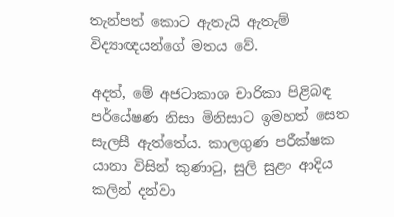තැන්පත් කොට ඇතැයි ඇතැම් විද්‍යාඥයන්ගේ මතය වේ.

අදත්, මේ අජටාකාශ චාරිකා පිළිබඳ පර්යේෂණ නිසා මිනිසාට ඉමහත් සෙත සැලසී ඇත්තේය. කාලගුණ පරීක්ෂක යානා විසින් කුණාටු, සුලි සුළං ආදිය කලින් දන්වා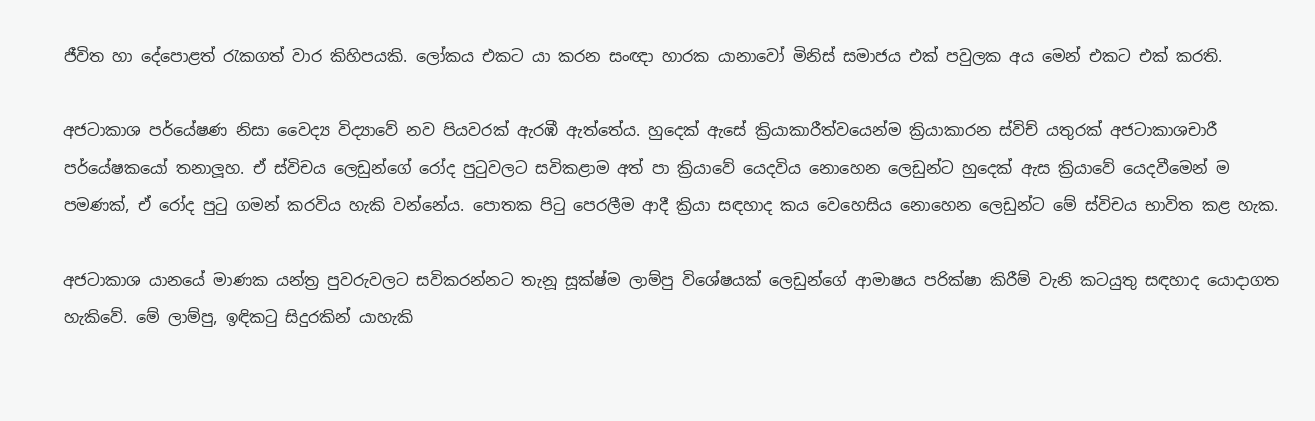ජීවිත හා දේපොළත් රැකගත් වාර කිහිපයකි. ලෝකය එකට යා කරන සංඥා හාරක යානාවෝ මිනිස් සමාජය එක් පවුලක අය මෙන් එකට එක් කරති.

අජටාකාශ පර්යේෂණ නිසා වෛද්‍ය විද්‍යාවේ නව පියවරක් ඇරඹී ඇත්තේය. හුදෙක් ඇසේ ක්‍රියාකාරීත්වයෙන්ම ක්‍රියාකාරන ස්විච් යතුරක් අජටාකාශචාරී පර්යේෂකයෝ තනාලූහ. ඒ ස්විචය ලෙඩුන්ගේ රෝද පුටුවලට සවිකළාම අත් පා ක්‍රියාවේ යෙදවිය නොහෙන ලෙඩුන්ට හුදෙක් ඇස ක්‍රියාවේ යෙදවීමෙන් ම පමණක්, ඒ රෝද පුටු ගමන් කරවිය හැකි වන්නේය. පොතක පිටු පෙරලීම ආදී ක්‍රියා සඳහාද කය වෙහෙසිය නොහෙන ලෙඩුන්ට මේ ස්විචය භාවිත කළ හැක.

අජටාකාශ යානයේ මාණක යන්ත්‍ර පුවරුවලට සවිකරන්නට තැනූ සූක්ෂ්ම ලාම්පු විශේෂයක් ලෙඩුන්ගේ ආමාෂය පරික්ෂා කිරීම් වැනි කටයුතු සඳහාද යොදාගත හැකිවේ. මේ ලාම්පු, ඉඳිකටු සිදුරකින් යාහැකි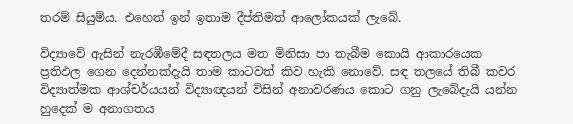තරම් සියුම්ය. එහෙත් ඉන් ඉතාම දීප්තිමත් ආලෝකයක් ලැබේ.

විද්‍යාවේ ඇසින් නැරඹීමේදී සඳතලය මත මිනිසා පා තැබීම කොයි ආකාරයෙක ප්‍රතිඵල ගෙන දෙන්නක්දැයි තාම කාටවත් කිව හැකි නොවේ. සඳ තලයේ තිබී කවර විද්‍යාත්මක ආශ්චර්යයන් විද්‍යාඥයන් විසින් අනාවරණය කොට ගනු ලැබේදැයි යන්න හුදෙක් ම අනාගතය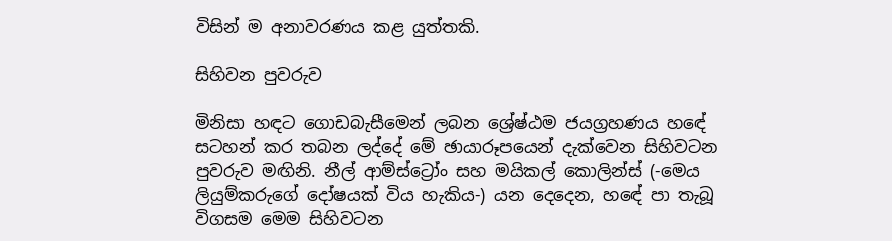විසින් ම අනාවරණය කළ යුත්තකි.

සිහිවන පුවරුව

මිනිසා හඳට ගොඩබැසීමෙන් ලබන ශ්‍රේෂ්ඨම ජයග්‍රහණය හඳේ සටහන් කර තබන ලද්දේ මේ ඡායාරූපයෙන් දැක්වෙන සිහිවටන පුවරුව මඟිනි. නීල් ආම්ස්ට්‍රෝං සහ මයිකල් කොලින්ස් (-මෙය ලියුම්කරුගේ දෝෂයක් විය හැකිය-) යන දෙදෙන, හඳේ පා තැබූ විගසම මෙම සිහිවටන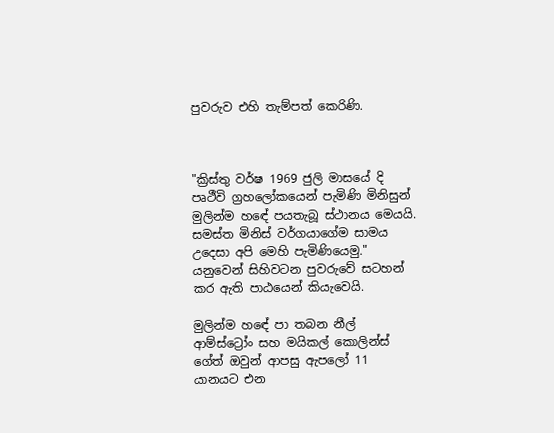පුවරුව එහි තැම්පත් කෙරිණි.



"ක්‍රිස්තු වර්ෂ 1969 ජුලි මාසයේ දි පෘථීවි ග්‍රහලෝකයෙන් පැමිණි මිනිසුන් මුලින්ම හඳේ පයතැබූ ස්ථානය මෙයයි. සමස්ත මිනිස් වර්ගයාගේම සාමය උදෙසා අපි මෙහි පැමිණියෙමු." යනුවෙන් සිහිවටන පුවරුවේ සටහන් කර ඇති පාඨයෙන් කියැවෙයි.

මුලින්ම හඳේ පා තබන නීල් ආම්ස්ට්‍රෝං සහ මයිකල් කොලින්ස් ගේත් ඔවුන් ආපසු ඇපලෝ 11 යානයට එන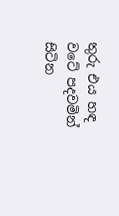තුරු එය හඳ වටේ පදවමින් සිටින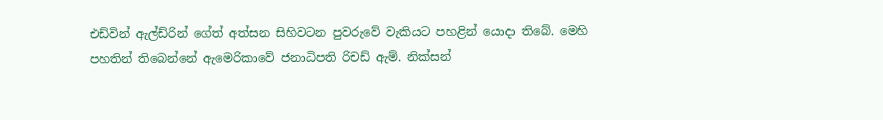එඩ්වින් ඇල්ඩ්රින් ගේත් අත්සන සිහිවටන පුවරුවේ වැකියට පහළින් යොදා තිබේ. මෙහි පහතින් තිබෙන්නේ ඇමෙරිකාවේ ජනාධිපති රිචඩ් ඇම්. නික්සන්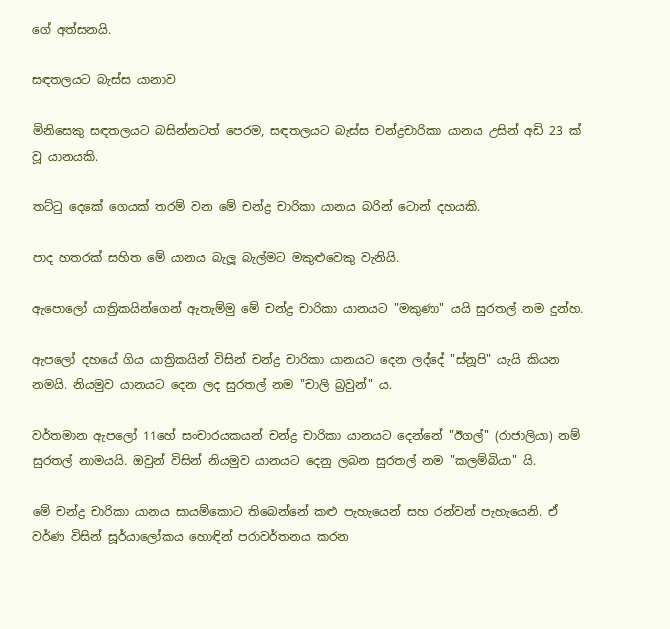ගේ අත්සනයි.

සඳතලයට බැස්ස යානාව

මිනිසෙකු සඳතලයට බසින්නටත් පෙරම, සඳතලයට බැස්ස චන්ද්‍රචාරිකා යානය උසින් අඩි 23 ක් වූ යානයකි.

තට්ටු දෙකේ ගෙයක් තරම් වන මේ චන්ද්‍ර චාරිකා යානය බරින් ටොන් දහයකි.

පාද හතරක් සහිත මේ යානය බැලූ බැල්මට මකුළුවෙකු වැනියි.

ඇපොලෝ යාත්‍රිකයින්ගෙන් ඇතැම්මු මේ චන්ද්‍ර චාරිකා යානයට "මකුණා" යයි සුරතල් නම දුන්හ.

ඇපලෝ දහයේ ගිය යාත්‍රිකයින් විසින් චන්ද්‍ර චාරිකා යානයට දෙන ලද්දේ "ස්නූපි" යැයි කියන නමයි. නියමුව යානයට දෙන ලද සුරතල් නම "චාලි බ්‍රවුන්" ය.

වර්තමාන ඇපලෝ 11හේ සංචාරයකයන් චන්ද්‍ර චාරිකා යානයට දෙන්නේ "ඊගල්" (රාජාලියා) නම් සුරතල් නාමයයි. ඔවුන් විසින් නියමුව යානයට දෙනු ලබන සුරතල් නම "කලම්බියා" යි.

මේ චන්ද්‍ර චාරිකා යානය සායම්කොට තිබෙන්නේ කළු පැහැයෙන් සහ රන්වන් පැහැයෙනි. ඒ වර්ණ විසින් සූර්යාලෝකය හොඳින් පරාවර්තනය කරන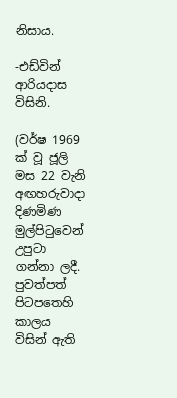නිසාය.

-එඩ්වින් ආරියදාස විසිනි.

(වර්ෂ 1969 ක් වූ ජූලි මස 22 වැනි අඟහරුවාදා දිණමිණ මුල්පිටුවෙන් උපුටා ගන්නා ලදී. පුවත්පත් පිටපතෙහි කාලය විසින් ඇති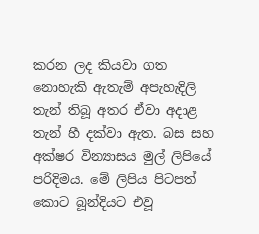කරන ලද කියවා ගත නොහැකි ඇතැම් අපැහැදිලි තැන් තිබූ අතර ඒවා අදාළ තැන් හී දක්වා ඇත. බස සහ අක්ෂර වින්‍යාසය මුල් ලිපියේ පරිදිමය. මේ ලිපිය පිටපත් කොට බූන්දියට එවූ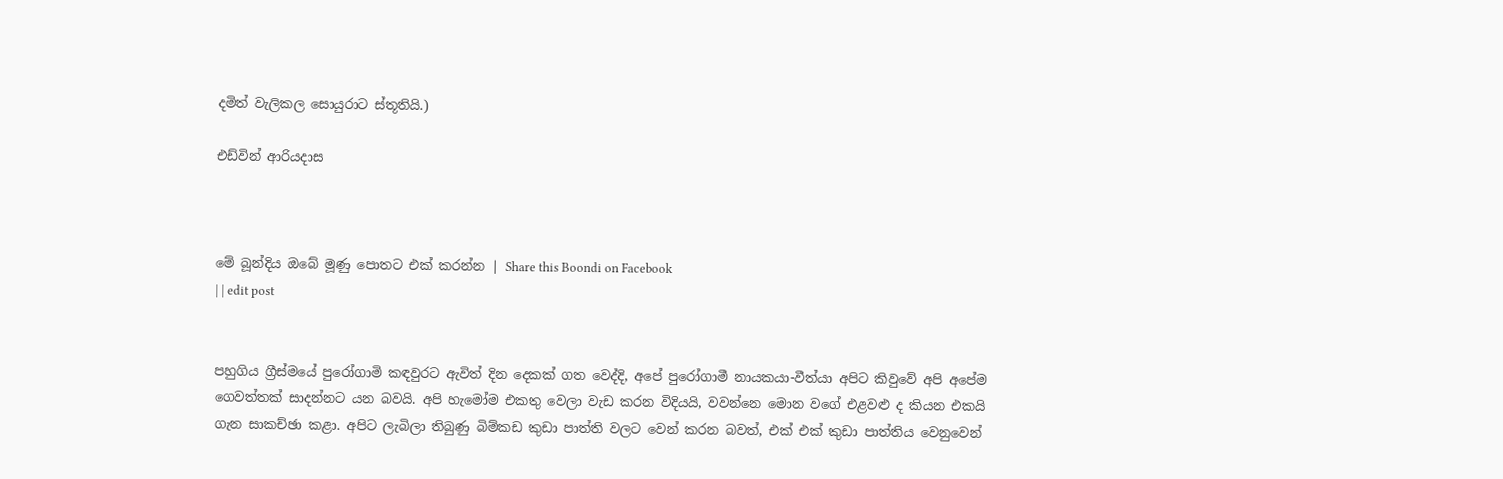දමිත් වැලිකල සොයුරාට ස්තූතියි.)

එඩ්වින් ආරියදාස



මේ බූන්දිය ඔබේ මූණු පොතට එක් කරන්න | Share this Boondi on Facebook
| | edit post


පහුගිය ග්‍රීස්මයේ පුරෝගාමි කඳවුරට ඇවිත් දින දෙකක් ගත වෙද්දි, අපේ පුරෝගාමී නායකයා-වීත්යා අපිට කිවුවේ අපි අපේම ගෙවත්තක් සාදන්නට යන බවයි. අපි හැමෝම එකතු වෙලා වැඩ කරන විදියයි, වවන්නෙ මොන වගේ එළවළු ද කියන එකයි ගැන සාකච්ඡා කළා. අපිට ලැබිලා තිබුණු බිම්කඩ කුඩා පාත්ති වලට වෙන් කරන බවත්, එක් එක් කුඩා පාත්තිය වෙනුවෙන්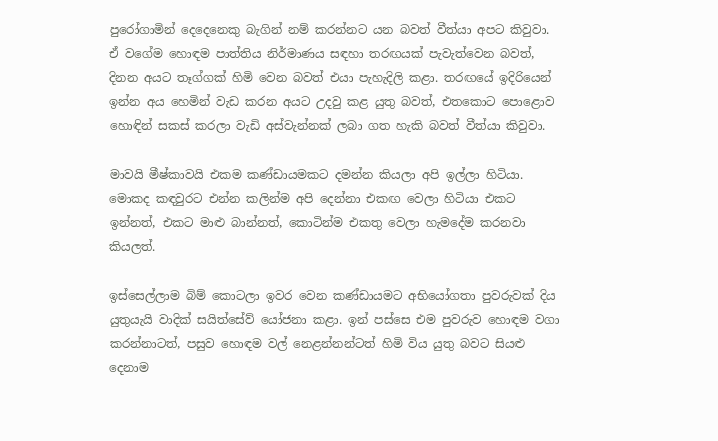පුරෝගාමින් දෙදෙනෙකු බැගින් නම් කරන්නට යන බවත් වීත්යා අපට කිවුවා. ඒ වගේම හොඳම පාත්තිය නිර්මාණය සඳහා තරඟයක් පැවැත්වෙන බවත්, දිනන අයට තෑග්ගක් හිමි වෙන බවත් එයා පැහැදිලි කළා. තරඟයේ ඉදිරියෙන් ඉන්න අය හෙමින් වැඩ කරන අයට උදවු කළ යුතු බවත්, එතකොට පොළොව හොඳින් සකස් කරලා වැඩි අස්වැන්නක් ලබා ගත හැකි බවත් වීත්යා කිවුවා.

මාවයි මීෂ්කාවයි එකම කණ්ඩායමකට දමන්න කියලා අපි ඉල්ලා හිටියා. මොකද කඳවුරට එන්න කලින්ම අපි දෙන්නා එකඟ වෙලා හිටියා එකට ඉන්නත්, එකට මාළු බාන්නත්, කොටින්ම එකතු වෙලා හැමදේම කරනවා කියලත්.

ඉස්සෙල්ලාම බිම් කොටලා ඉවර වෙන කණ්ඩායමට අභියෝගතා පුවරුවක් දිය යුතුයැයි වාදික් සයිත්සේව් යෝජනා කළා. ඉන් පස්සෙ එම පුවරුව හොඳම වගා කරන්නාටත්, පසුව හොඳම වල් නෙළන්නන්ටත් හිමි විය යුතු බවට සියළු දෙනාම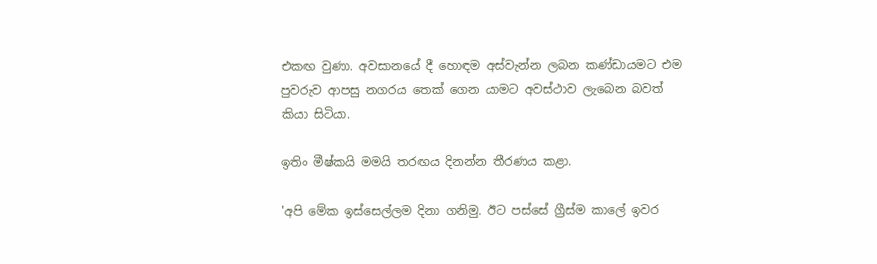එකඟ වුණා. අවසානයේ දී හොඳම අස්වැන්න ලබන කණ්ඩායමට එම පුවරුව ආපසු නගරය තෙක් ගෙන යාමට අවස්ථාව ලැබෙන බවත් කියා සිටියා.

ඉතිං මීෂ්කයි මමයි තරඟය දිනන්න තීරණය කළා.

'අපි මේක ඉස්සෙල්ලම දිනා ගනිමු. ඊට පස්සේ ග්‍රීස්ම කාලේ ඉවර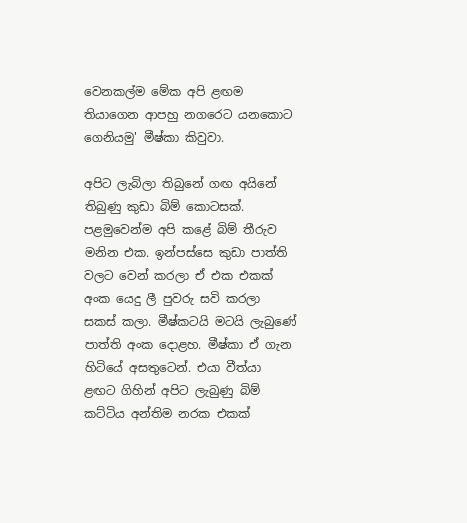වෙනකල්ම මේක අපි ළඟම තියාගෙන ආපහු නගරෙට යනකොට ගෙනියමු' මීෂ්කා කිවුවා.

අපිට ලැබිලා තිබුනේ ගඟ අයිනේ තිබුණු කුඩා බිම් කොටසක්. පළමුවෙන්ම අපි කළේ බිම් තීරුව මනින එක. ඉන්පස්සෙ කුඩා පාත්ති වලට වෙන් කරලා ඒ එක එකක් අංක යෙදු ලී පුවරු සවි කරලා සකස් කලා. මීෂ්කටයි මටයි ලැබුණේ පාත්ති අංක දොළහ. මීෂ්කා ඒ ගැන හිටියේ අසතුටෙන්. එයා වීත්යා ළඟට ගිහින් අපිට ලැබුණු බිම් කට්ටිය අන්තිම නරක එකක්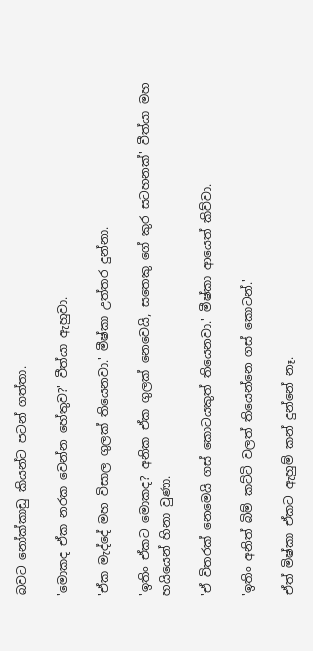බවට නෝක්කාඩු කියන්ට පටන් ගත්තා.

'මොකද ඒක නරක වෙන්න හේතුව?' වීත්යා ඇහුවා.

'ඒක මැද්දේ මහ විසාල ගුලක් තියෙනවා.' මීෂ්කා උත්තර දුන්නා.

'ඉතිං ඒකට මොකද? අනික ඒක ගුලක් නෙවෙයි, සතෙකු ගේ කුර සටහනක්' වීත්යා මහ හයියෙන් හිනා වුණා.

'ඒ විතරක් නෙමෙයි ගස් කොටයකුත් තියෙනවා.' මීෂ්කා ආයෙත් කිව්වා.

'ඉතිං අනිත් බිම් කට්ටි වලත් තියෙන්නෙ ගස් කොටන්.'

ඒත් මිෂ්කා ඒකට ඇහුම් කන් දුන්නේ නෑ.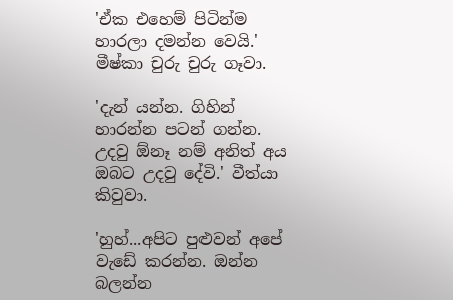'ඒක එහෙම් පිටින්ම හාරලා දමන්න වෙයි.' මීෂ්කා චුරු චුරු ගෑවා.

'දැන් යන්න. ගිහින් හාරන්න පටන් ගන්න. උදවු ඕනෑ නම් අනිත් අය ඔබට උදවු දේවි.' වීත්යා කිවුවා.

'හුහ්...අපිට පුළුවන් අපේ වැඩේ කරන්න. ඔන්න බලන්න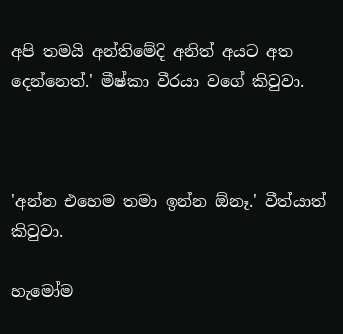අපි තමයි අන්තිමේදි අනිත් අයට අත දෙන්නෙත්.' මීෂ්කා වීරයා වගේ කිවුවා.



'අන්න එහෙම තමා ඉන්න ඕනෑ.' වීත්යාත් කිවුවා.

හැමෝම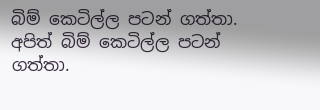බිම් කෙටිල්ල පටන් ගත්තා. අපිත් බිම් කෙටිල්ල පටන් ගත්තා.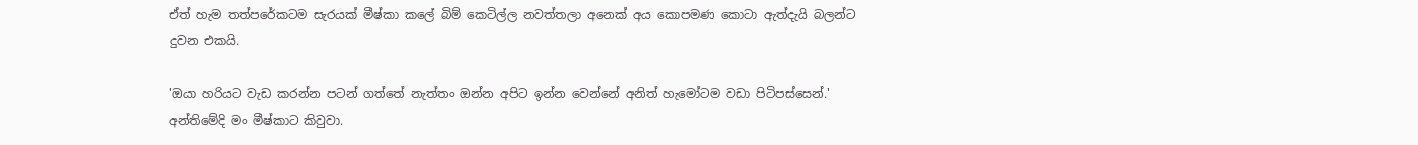ඒත් හැම තත්පරේකටම සැරයක් මීෂ්කා කලේ බිම් කෙටිල්ල නවත්තලා අනෙක් අය කොපමණ කොටා ඇත්දැයි බලන්ට දුවන එකයි.

'ඔයා හරියට වැඩ කරන්න පටන් ගත්තේ නැත්තං ඔන්න අපිට ඉන්න වෙන්නේ අනිත් හැමෝටම වඩා පිටිපස්සෙන්.' අන්තිමේදි මං මීෂ්කාට කිවුවා.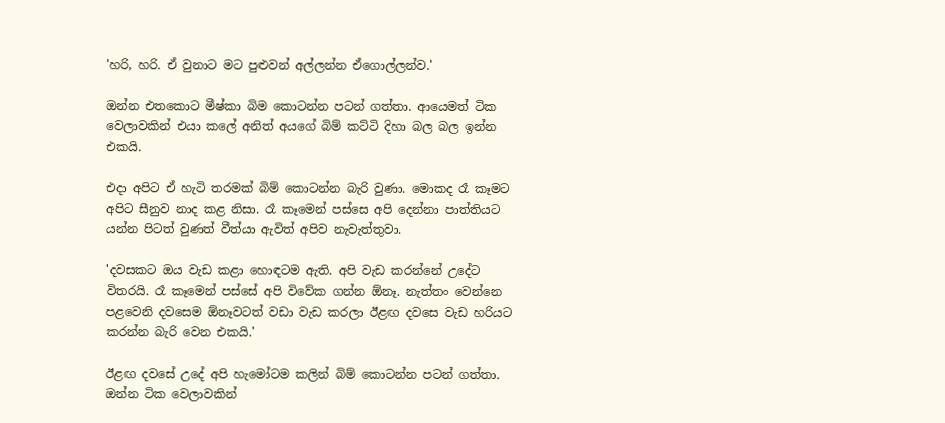'හරි, හරි. ඒ වුනාට මට පුළුවන් අල්ලන්න ඒගොල්ලන්ව.'

ඔන්න එතකොට මීෂ්කා බිම කොටන්න පටන් ගත්තා. ආයෙමත් ටික වෙලාවකින් එයා කලේ අනිත් අයගේ බිම් කට්ටි දිහා බල බල ඉන්න එකයි.

එදා අපිට ඒ හැටි තරමක් බිම් කොටන්න බැරි වුණා. මොකද රෑ කෑමට අපිට සීනුව නාද කළ නිසා. රෑ කෑමෙන් පස්සෙ අපි දෙන්නා පාත්තියට යන්න පිටත් වුණත් වීත්යා ඇවිත් අපිව නැවැත්තුවා.

'දවසකට ඔය වැඩ කළා හොඳටම ඇති. අපි වැඩ කරන්නේ උදේට විතරයි. රෑ කෑමෙන් පස්සේ අපි විවේක ගන්න ඕනෑ. නැත්තං වෙන්නෙ පළවෙනි දවසෙම ඕනෑවටත් වඩා වැඩ කරලා ඊළඟ දවසෙ වැඩ හරියට කරන්න බැරි වෙන එකයි.'

ඊළඟ දවසේ උදේ අපි හැමෝටම කලින් බිම් කොටන්න පටන් ගත්තා. ඔන්න ටික වෙලාවකින්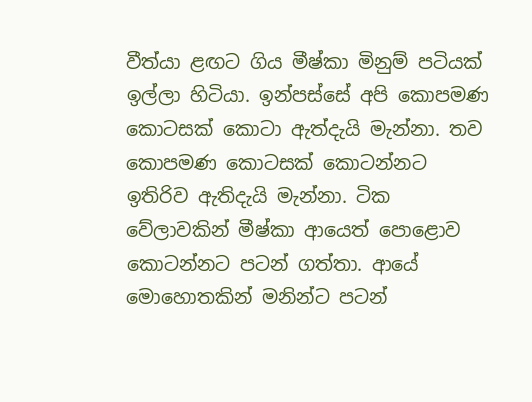වීත්යා ළඟට ගිය මීෂ්කා මිනුම් පටියක් ඉල්ලා හිටියා. ඉන්පස්සේ අපි කොපමණ කොටසක් කොටා ඇත්දැයි මැන්නා. තව කොපමණ කොටසක් කොටන්නට ඉතිරිව ඇතිදැයි මැන්නා. ටික වේලාවකින් මීෂ්කා ආයෙත් පොළොව කොටන්නට පටන් ගත්තා. ආයේ මොහොතකින් මනින්ට පටන්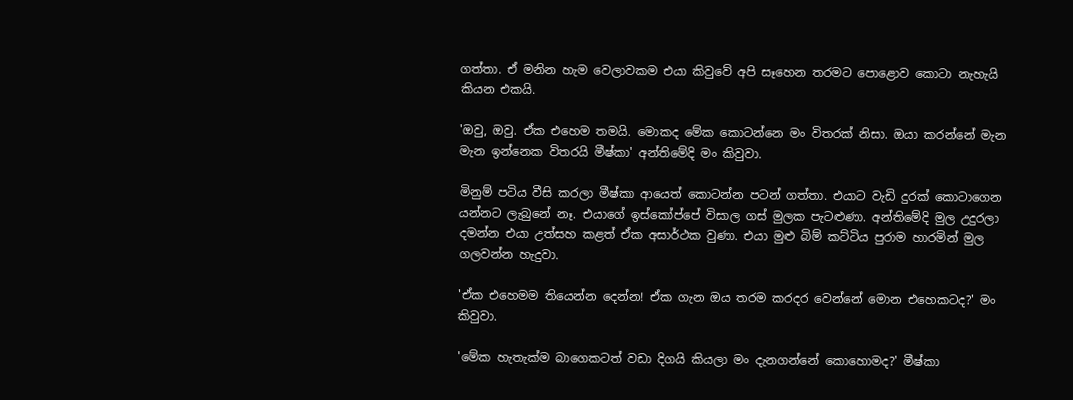ගත්තා. ඒ මනින හැම වෙලාවකම එයා කිවුවේ අපි සෑහෙන තරමට පොළොව කොටා නැහැයි කියන එකයි.

'ඔවු, ඔවු. ඒක එහෙම තමයි. මොකද මේක කොටන්නෙ මං විතරක් නිසා. ඔයා කරන්නේ මැන මැන ඉන්නෙක විතරයි මීෂ්කා' අන්තිමේදි මං කිවුවා.

මිනුම් පටිය වීසි කරලා මීෂ්කා ආයෙත් කොටන්න පටන් ගත්තා. එයාට වැඩි දුරක් කොටාගෙන යන්නට ලැබුනේ නෑ. එයාගේ ඉස්කෝප්පේ විසාල ගස් මුලක පැටළුණා. අන්තිමේදි මුල උදුරලා දමන්න එයා උත්සහ කළත් ඒක අසාර්ථක වුණා. එයා මුළු බිම් කට්ටිය පුරාම හාරමින් මුල ගලවන්න හැදුවා.

'ඒක එහෙමම තියෙන්න දෙන්න! ඒක ගැන ඔය තරම කරදර වෙන්නේ මොන එහෙකටද?' මං කිවුවා.

'මේක හැතැක්ම බාගෙකටත් වඩා දිගයි කියලා මං දැනගන්නේ කොහොමද?' මීෂ්කා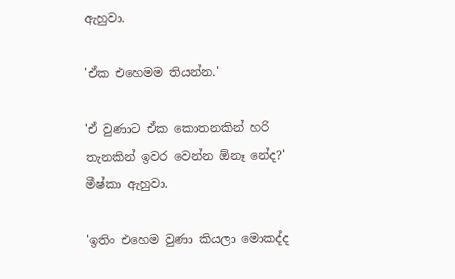ඇහුවා.

'ඒක එහෙමම තියන්න.'

'ඒ වුණාට ඒක කොතනකින් හරි තැනකින් ඉවර වෙන්න ඕනෑ නේද?' මීෂ්කා ඇහුවා.

'ඉතිං එහෙම වුණා කියලා මොකද්ද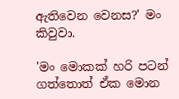ඇතිවෙන වෙනස?' මං කිවුවා.

'මං මොකක් හරි පටන් ගත්තොත් ඒක මොන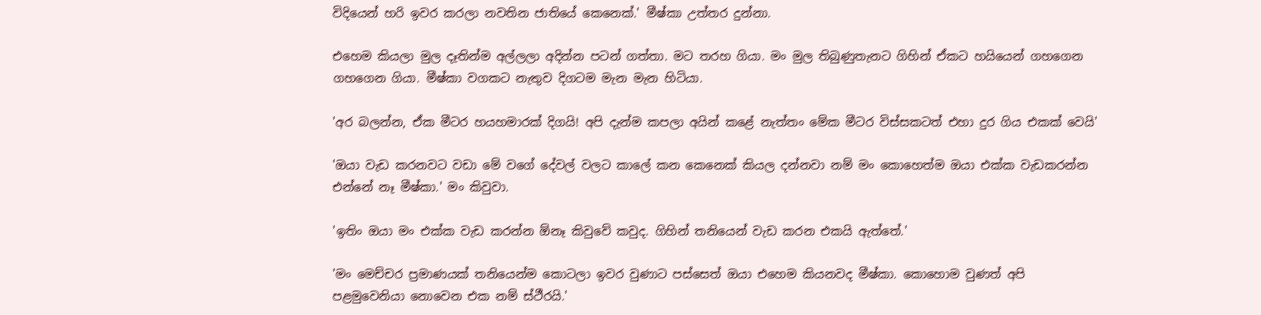විදියෙන් හරි ඉවර කරලා නවතින ජාතියේ කෙනෙක්.' මීෂ්කා උත්තර දුන්නා.

එහෙම කියලා මුල දෑතින්ම අල්ලලා අදින්න පටන් ගත්තා. මට තරහ ගියා. මං මුල තිබුණුතැනට ගිහින් ඒකට හයියෙන් ගහගෙන ගහගෙන ගියා. මීෂ්කා වගකට නැතුව දිගටම මැන මැන හිටියා.

'අර බලන්න, ඒක මීටර හයහමාරක් දිගයි! අපි දැන්ම කපලා අයින් කළේ නැත්තං මේක මීටර විස්සකටත් එහා දුර ගිය එකක් වෙයි'

'ඔයා වැඩ කරනවට වඩා මේ වගේ දේවල් වලට කාලේ කන කෙනෙක් කියල දන්නවා නම් මං කොහෙත්ම ඔයා එක්ක වැඩකරන්න එන්නේ නෑ මීෂ්කා.' මං කිවුවා.

'ඉතිං ඔයා මං එක්ක වැඩ කරන්න ඕනෑ කිවුවේ කවුද. ගිහින් තනියෙන් වැඩ කරන එකයි ඇත්තේ.'

'මං මෙච්චර ප්‍රමාණයක් තනියෙන්ම කොටලා ඉවර වුණාට පස්සෙත් ඔයා එහෙම කියනවද මීෂ්කා. කොහොම වුණත් අපි පළමුවෙනියා නොවෙන එක නම් ස්ථීරයි.'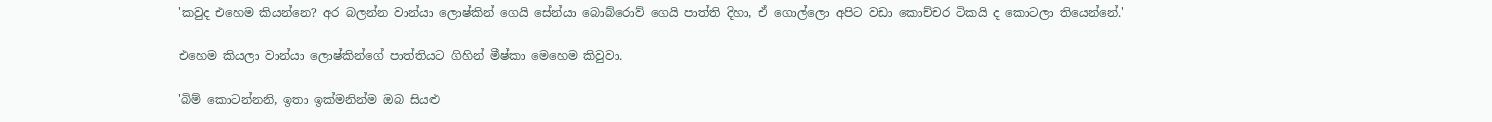'කවුද එහෙම කියන්නෙ? අර බලන්න වාන්යා ලොෂ්කින් ගෙයි සේන්යා බොබ්රොව් ගෙයි පාත්ති දිහා, ඒ ගොල්ලො අපිට වඩා කොච්චර ටිකයි ද කොටලා තියෙන්නේ.'

එහෙම කියලා වාන්යා ලොෂ්කින්ගේ පාත්තියට ගිහින් මීෂ්කා මෙහෙම කිවුවා.

'බිම් කොටන්නනි, ඉතා ඉක්මනින්ම ඔබ සියළු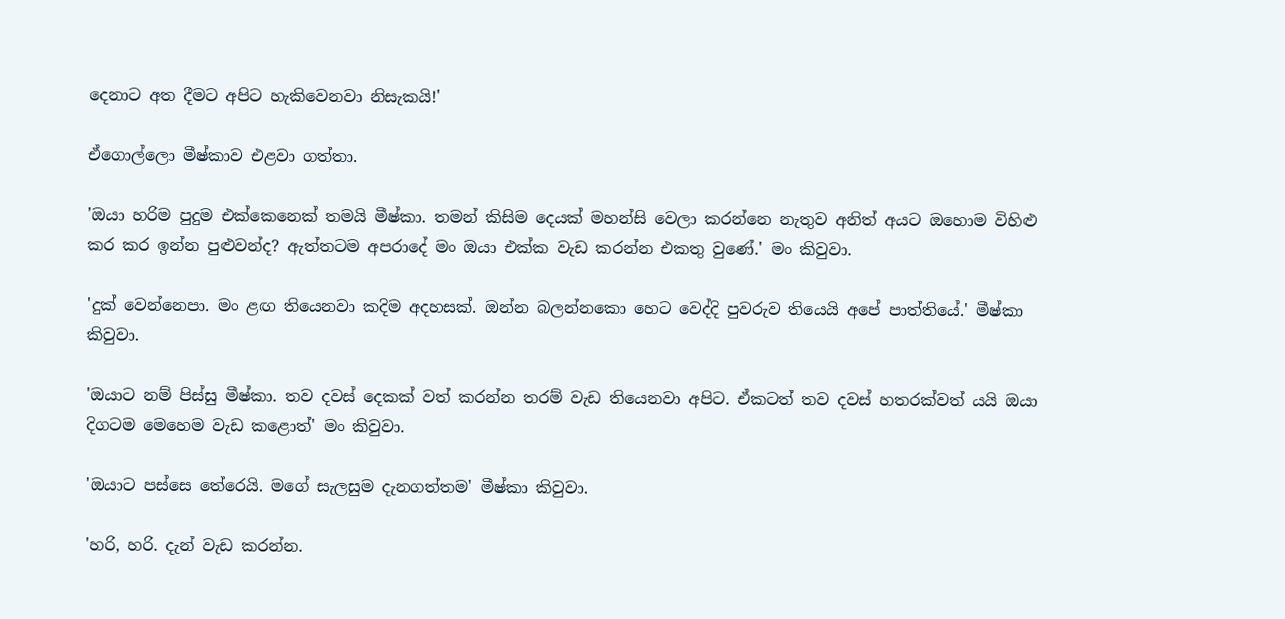දෙනාට අත දීමට අපිට හැකිවෙනවා නිසැකයි!'

ඒගොල්ලො මීෂ්කාව එළවා ගත්තා.

'ඔයා හරිම පුදුම එක්කෙනෙක් තමයි මීෂ්කා. තමන් කිසිම දෙයක් මහන්සි වෙලා කරන්නෙ නැතුව අනිත් අයට ඔහොම විහිළු කර කර ඉන්න පුළුවන්ද? ඇත්තටම අපරාදේ මං ඔයා එක්ක වැඩ කරන්න එකතු වුණේ.' මං කිවුවා.

'දුක් වෙන්නෙපා. මං ළඟ තියෙනවා කදිම අදහසක්. ඔන්න බලන්නකො හෙට වෙද්දි පුවරුව තියෙයි අපේ පාත්තියේ.' මීෂ්කා කිවුවා.

'ඔයාට නම් පිස්සු මීෂ්කා. තව දවස් දෙකක් වත් කරන්න තරම් වැඩ තියෙනවා අපිට. ඒකටත් තව දවස් හතරක්වත් යයි ඔයා දිගටම මෙහෙම වැඩ කළොත්' මං කිවුවා.

'ඔයාට පස්සෙ තේරෙයි. මගේ සැලසුම දැනගත්තම' මීෂ්කා කිවුවා.

'හරි, හරි. දැන් වැඩ කරන්න.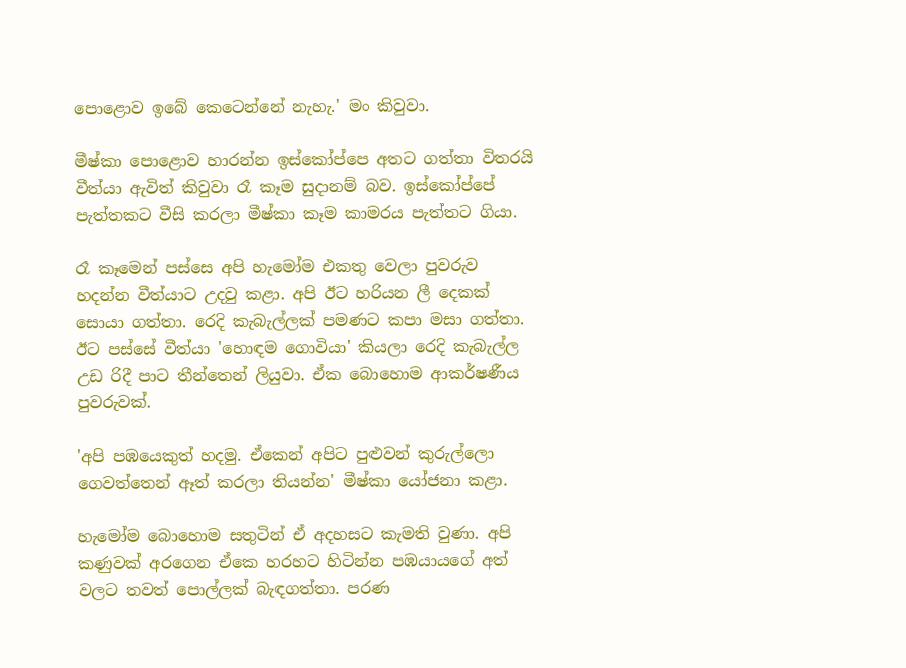පොළොව ඉබේ කෙටෙන්නේ නැහැ.' මං කිවුවා.

මීෂ්කා පොළොව හාරන්න ඉස්කෝප්පෙ අතට ගත්තා විතරයි වීත්යා ඇවිත් කිවුවා රෑ කෑම සුදානම් බව. ඉස්කෝප්පේ පැත්තකට වීසි කරලා මීෂ්කා කෑම කාමරය පැත්තට ගියා.

රෑ කෑමෙන් පස්සෙ අපි හැමෝම එකතු වෙලා පුවරුව හදන්න වීත්යාට උදවු කළා. අපි ඊට හරියන ලී දෙකක් සොයා ගත්තා. රෙදි කැබැල්ලක් පමණට කපා මසා ගත්තා. ඊට පස්සේ වීත්යා 'හොඳම ගොවියා' කියලා රෙදි කැබැල්ල උඩ රිදී පාට තීන්තෙන් ලියුවා. ඒක බොහොම ආකර්ෂණීය පුවරුවක්.

'අපි පඹයෙකුත් හදමු. ඒකෙන් අපිට පුළුවන් කුරුල්ලො ගෙවත්තෙන් ඈත් කරලා තියන්න' මීෂ්කා යෝජනා කළා.

හැමෝම බොහොම සතුටින් ඒ අදහසට කැමති වුණා. අපි කණුවක් අරගෙන ඒකෙ හරහට හිටින්න පඹයායගේ අත් වලට තවත් පොල්ලක් බැඳගත්තා. පරණ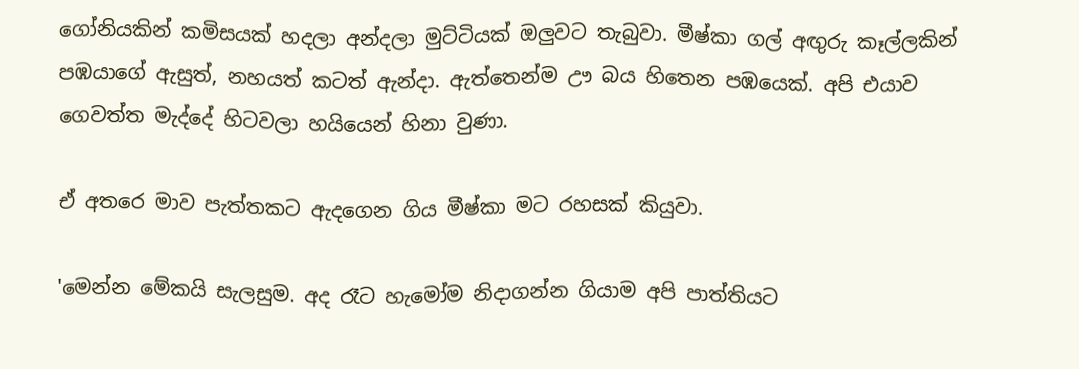ගෝනියකින් කමිසයක් හදලා අන්දලා මුට්ටියක් ඔලුවට තැබුවා. මීෂ්කා ගල් අඟුරු කෑල්ලකින් පඹයාගේ ඇසුත්, නහයත් කටත් ඇන්දා. ඇත්තෙන්ම ඌ බය හිතෙන පඹයෙක්. අපි එයාව ගෙවත්ත මැද්දේ හිටවලා හයියෙන් හිනා වුණා.

ඒ අතරෙ මාව පැත්තකට ඇදගෙන ගිය මීෂ්කා මට රහසක් කියුවා.

'මෙන්න මේකයි සැලසුම. අද රෑට හැමෝම නිදාගන්න ගියාම අපි පාත්තියට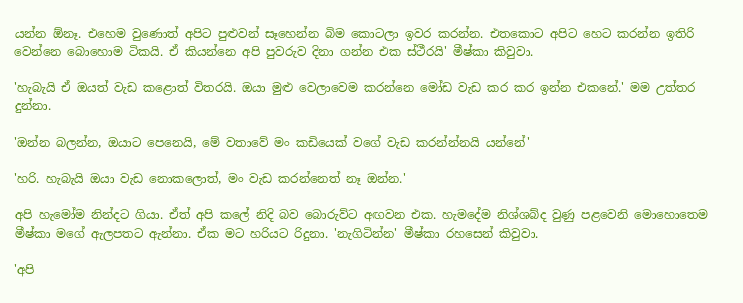යන්න ඕනෑ. එහෙම වුණොත් අපිට පුළුවන් සෑහෙන්න බිම කොටලා ඉවර කරන්න. එතකොට අපිට හෙට කරන්න ඉතිරි වෙන්නෙ බොහොම ටිකයි. ඒ කියන්නෙ අපි පුවරුව දිනා ගන්න එක ස්ථීරයි' මීෂ්කා කිවුවා.

'හැබැයි ඒ ඔයත් වැඩ කළොත් විතරයි. ඔයා මුළු වෙලාවෙම කරන්නෙ මෝඩ වැඩ කර කර ඉන්න එකනේ.' මම උත්තර දුන්නා.

'ඔන්න බලන්න, ඔයාට පෙනෙයි, මේ වතාවේ මං කඩියෙක් වගේ වැඩ කරන්න්නයි යන්නේ'

'හරි. හැබැයි ඔයා වැඩ නොකලොත්, මං වැඩ කරන්නෙත් නෑ ඔන්න.'

අපි හැමෝම නින්දට ගියා. ඒත් අපි කලේ නිදි බව බොරුව්ට අඟවන එක. හැමදේම නිශ්ශබ්ද වුණු පළවෙනි මොහොතෙම මීෂ්කා මගේ ඇලපතට ඇන්නා. ඒක මට හරියට රිදුනා. 'නැගිටින්න' මීෂ්කා රහසෙන් කිවුවා.

'අපි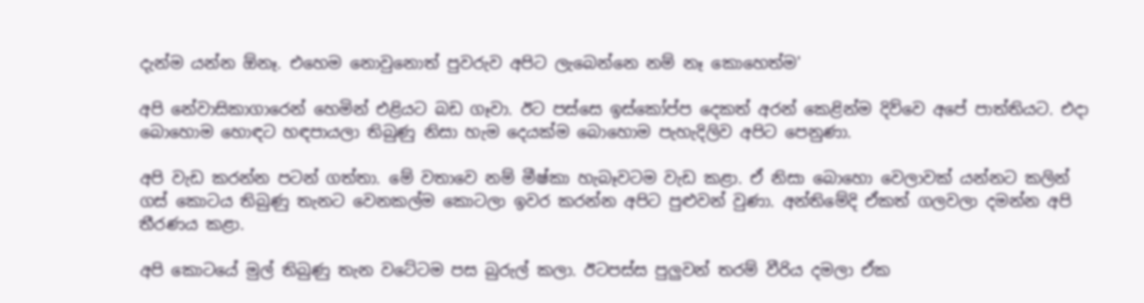දැන්ම යන්න ඕනෑ. එහෙම නොවුනොත් පුවරුව අපිට ලැබෙන්නෙ නම් නෑ කොහෙත්ම'

අපි නේවාසිකාගාරෙන් හෙමින් එළියට බඩ ගෑවා. ඊට පස්සෙ ඉස්කෝප්ප දෙකත් අරන් කෙළින්ම දිව්වෙ අපේ පාත්තියට. එදා බොහොම හොඳට හඳපායලා තිබුණු නිසා හැම දෙයක්ම බොහොම පැහැදිලිව අපිට පෙනුණා.

අපි වැඩ කරන්න පටන් ගත්තා. මේ වතාවෙ නම් මීෂ්කා හැබෑවටම වැඩ කළා. ඒ නිසා බොහො වෙලාවක් යන්නට කලින් ගස් කොටය තිබුණු තැනට වෙනකල්ම කොටලා ඉවර කරන්න අපිට පුළුවන් වුණා. අන්තිමේදි ඒකත් ගලවලා දමන්න අපි තීරණය කළා.

අපි කොටයේ මුල් තිබුණු තැන වටේටම පස බුරුල් කලා. ඊටපස්ස පුලුවන් තරම් වීරිය දමලා ඒක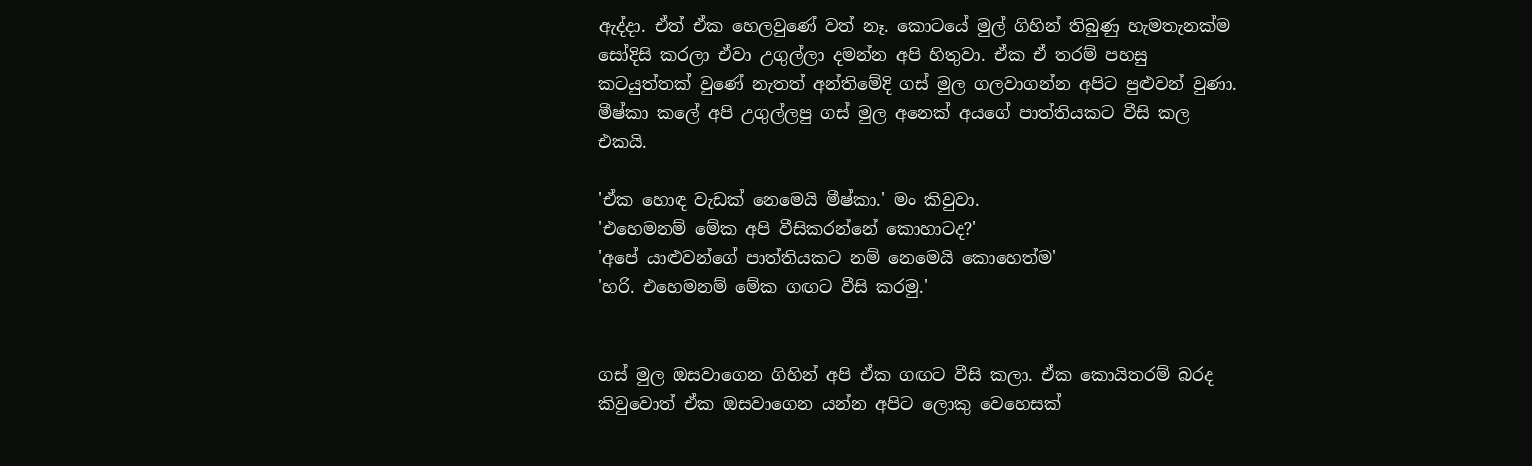ඇද්දා. ඒත් ඒක හෙලවුණේ වත් නෑ. කොටයේ මුල් ගිහින් තිබුණු හැමතැනක්ම සෝදිසි කරලා ඒවා උගුල්ලා දමන්න අපි හිතුවා. ඒක ඒ තරම් පහසු කටයුත්තක් වුණේ නැතත් අන්තිමේදි ගස් මුල ගලවාගන්න අපිට පුළුවන් වුණා. මීෂ්කා කලේ අපි උගුල්ලපු ගස් මුල අනෙක් අයගේ පාත්තියකට වීසි කල එකයි.

'ඒක හොඳ වැඩක් නෙමෙයි මීෂ්කා.' මං කිවුවා.
'එහෙමනම් මේක අපි වීසිකරන්නේ කොහාටද?'
'අපේ යාළුවන්ගේ පාත්තියකට නම් නෙමෙයි කොහෙත්ම'
'හරි. එහෙමනම් මේක ගඟට වීසි කරමු.'


ගස් මුල ඔසවාගෙන ගිහින් අපි ඒක ගඟට වීසි කලා. ඒක කොයිතරම් බරද කිවුවොත් ඒක ඔසවාගෙන යන්න අපිට ලොකු වෙහෙසක්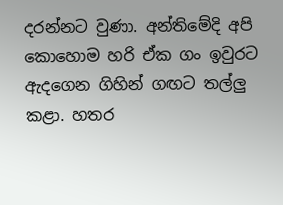දරන්නට වුණා. අන්තිමේදි අපි කොහොම හරි ඒක ගං ඉවුරට ඇදගෙන ගිහින් ගඟට තල්ලු කළා. හතර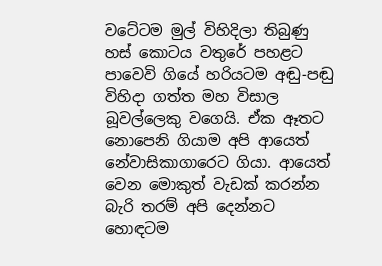වටේටම මුල් විහිදිලා තිබුණු හස් කොටය වතුරේ පහළට පාවෙවි ගියේ හරියටම අඬු-පඬු විහිදා ගත්ත මහ විසාල බූවල්ලෙකු වගෙයි. ඒක ඈතට නොපෙනි ගියාම අපි ආයෙත් නේවාසිකාගාරෙට ගියා. ආයෙත් වෙන මොකුත් වැඩක් කරන්න බැරි තරම් අපි දෙන්නට හොඳටම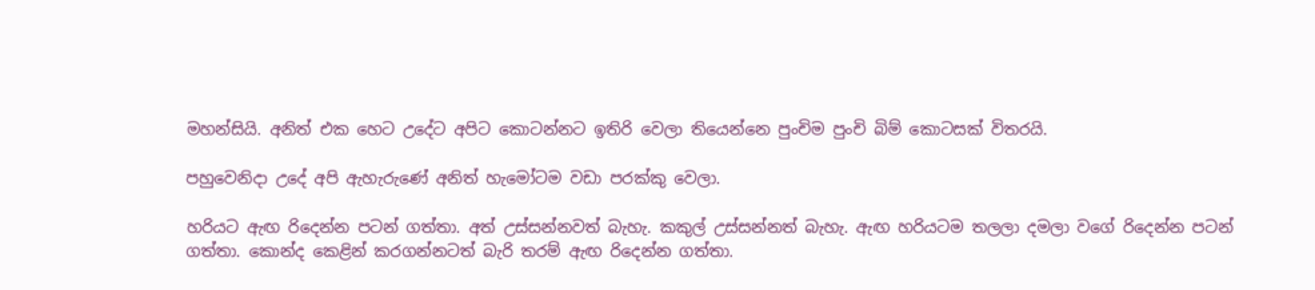මහන්සියි. අනිත් එක හෙට උදේට අපිට කොටන්නට ඉතිරි වෙලා තියෙන්නෙ පුංචිම පුංචි බිම් කොටසක් විතරයි.

පහුවෙනිදා උදේ අපි ඇහැරුණේ අනිත් හැමෝටම වඩා පරක්කු වෙලා.

හරියට ඇඟ රිදෙන්න පටන් ගත්තා. අත් උස්සන්නවත් බැහැ. කකුල් උස්සන්නත් බැහැ. ඇඟ හරියටම තලලා දමලා වගේ රිදෙන්න පටන් ගත්තා. කොන්ද කෙළින් කරගන්නටත් බැරි තරම් ඇඟ රිදෙන්න ගත්තා.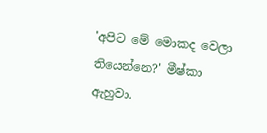'අපිට මේ මොකද වෙලා තියෙන්නෙ?' මීෂ්කා ඇහුවා.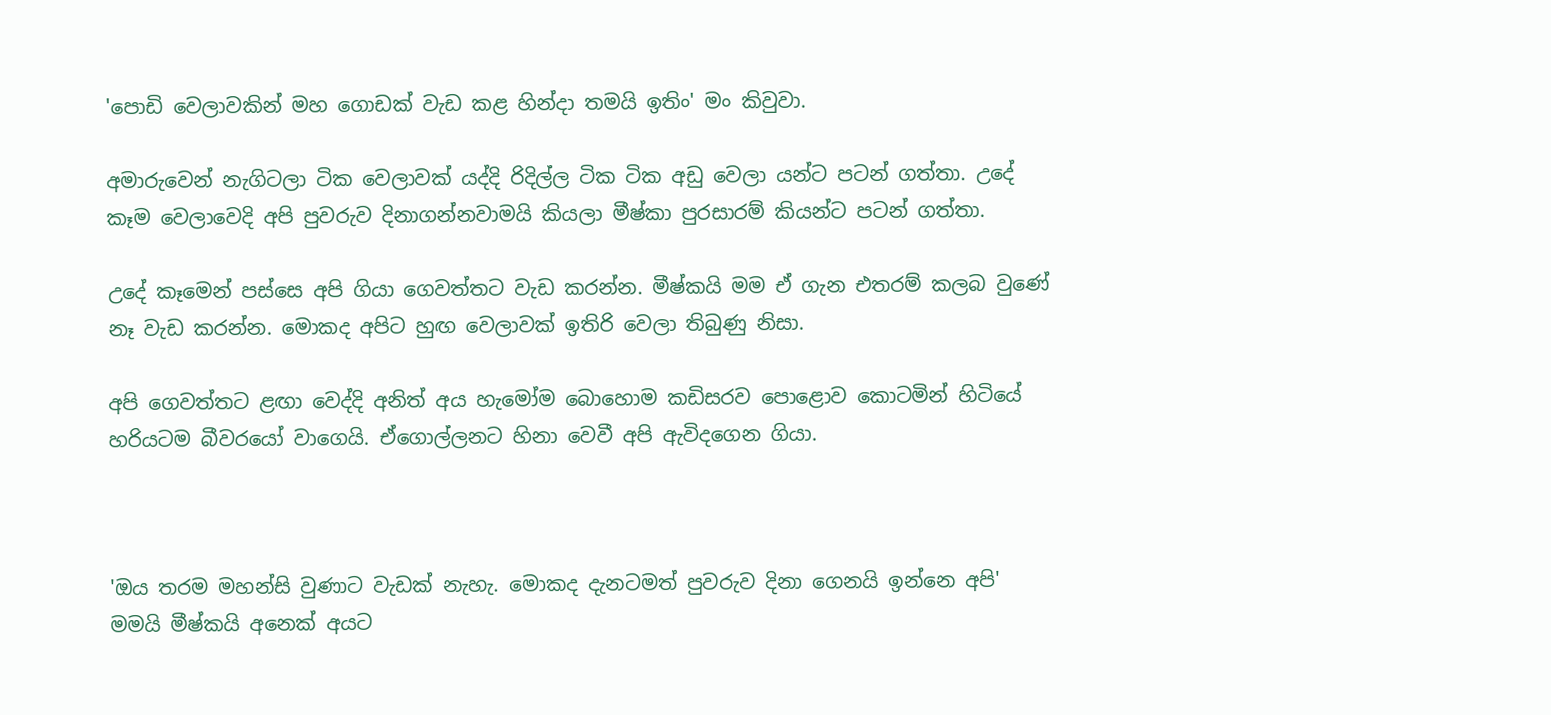'පොඩි වෙලාවකින් මහ ගොඩක් වැඩ කළ හින්දා තමයි ඉතිං' මං කිවුවා.

අමාරුවෙන් නැගිටලා ටික වෙලාවක් යද්දි රිදිල්ල ටික ටික අඩු වෙලා යන්ට පටන් ගත්තා. උදේ කෑම වෙලාවෙදි අපි පුවරුව දිනාගන්නවාමයි කියලා මීෂ්කා පුරසාරම් කියන්ට පටන් ගත්තා.

උදේ කෑමෙන් පස්සෙ අපි ගියා ගෙවත්තට වැඩ කරන්න. මීෂ්කයි මම ඒ ගැන එතරම් කලබ වුණේ නෑ වැඩ කරන්න. මොකද අපිට හුඟ වෙලාවක් ඉතිරි වෙලා තිබුණු නිසා.

අපි ගෙවත්තට ළඟා වෙද්දි අනිත් අය හැමෝම බොහොම කඩිසරව පොළොව කොටමින් හිටියේ හරියටම බීවරයෝ වාගෙයි. ඒගොල්ලනට හිනා වෙවී අපි ඇවිදගෙන ගියා.



'ඔය තරම මහන්සි වුණාට වැඩක් නැහැ. මොකද දැනටමත් පුවරුව දිනා ගෙනයි ඉන්නෙ අපි' මමයි මීෂ්කයි අනෙක් අයට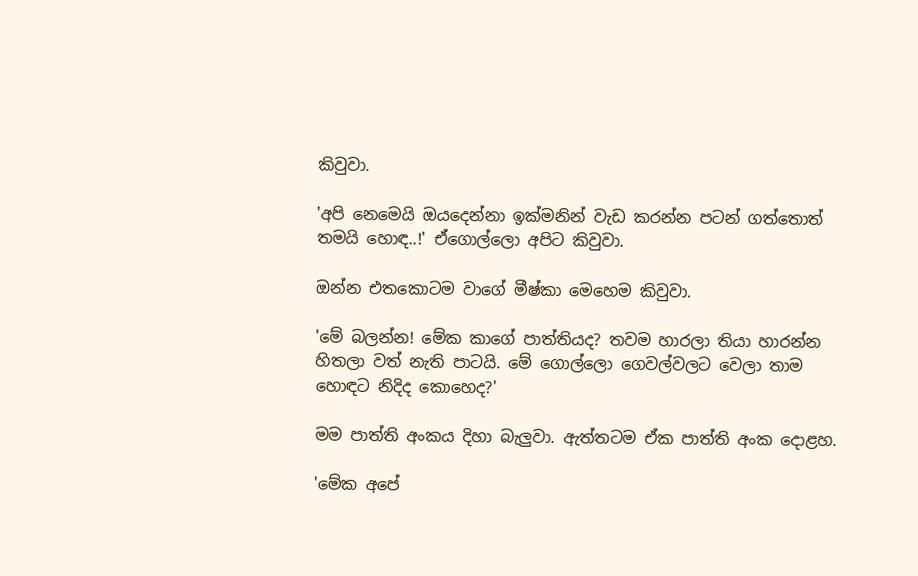කිවුවා.

'අපි නෙමෙයි ඔයදෙන්නා ඉක්මනින් වැඩ කරන්න පටන් ගත්තොත් තමයි හොඳ..!' ඒගොල්ලො අපිට කිවුවා.

ඔන්න එතකොටම වාගේ මීෂ්කා මෙහෙම කිවුවා.

'මේ බලන්න! මේක කාගේ පාත්තියද? තවම හාරලා තියා හාරන්න හිතලා වත් නැති පාටයි. මේ ගොල්ලො ගෙවල්වලට වෙලා තාම හොඳට නිදිද කොහෙද?'

මම පාත්ති අංකය දිහා බැලුවා. ඇත්තටම ඒක පාත්ති අංක දොළහ.

'මේක අපේ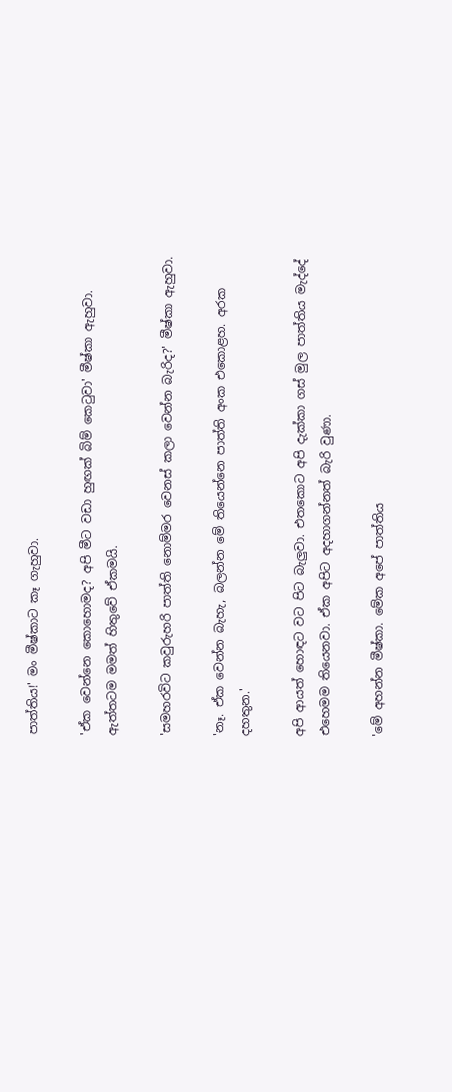පාත්තිය!' මං මීෂ්කාට කෑ ගැහුවා.

'ඒක වෙන්නෙ කොහොමද? අපි මීට වඩා හුඟක් බිම් කෙටුවා' මීෂ්කා ඇහුවා. ඇත්තටම මමත් හිතුවේ ඒකමයි.

'සමහරවිට කවුරුහරි පාත්ති නොම්මර වෙනස් කලා වෙන්න බැරිද?' මීෂ්කා ඇහුවා.

'නෑ. ඒක වෙන්න බැහැ, බලන්න මේ තියෙන්නෙ පාත්ති අංක එකොළහ. අරක දහතුන.'

අපි ආයත් හොඳට වට පිට බැලුවා. එතකොට අපි දැක්කා ගස් මුල පාත්තිය මැද්දේ එහෙමම තියෙනවා. ඒක අපිට අදහාගන්නත් බැරි වුණා.

'මේ අහන්න මීෂ්කා. මේක අපේ පාත්තිය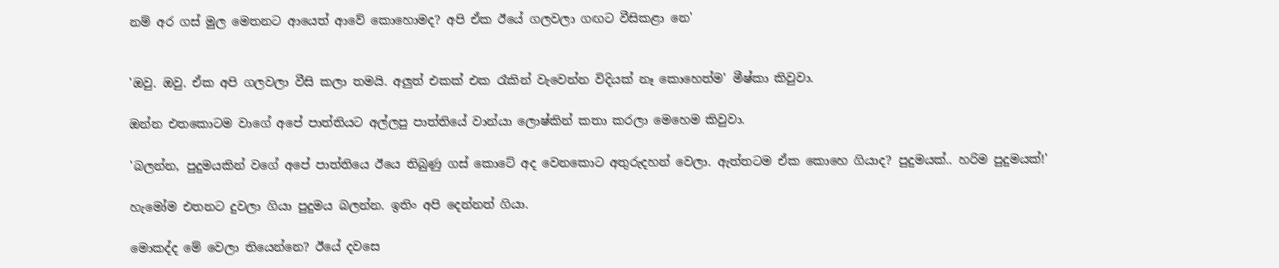නම් අර ගස් මුල මෙතනට ආයෙත් ආවේ කොහොමද? අපි ඒක ඊයේ ගලවලා ගඟට වීසිකළා නෙ'


'ඔවු. ඔවු. ඒක අපි ගලවලා වීසි කලා තමයි. අලුත් එකක් එක රෑකින් වැවෙන්න විදියක් නෑ කොහෙත්ම' මීෂ්කා කිවුවා.

ඔන්න එතකොටම වාගේ අපේ පාත්තියට අල්ලපු පාත්තියේ වාන්යා ලොෂ්කින් කතා කරලා මෙහෙම කිවුවා.

'බලන්න, පුදුමයකින් වගේ අපේ පාත්තියෙ ඊයෙ තිබුණු ගස් කොටේ අද වෙනකොට අතුරුදහන් වෙලා. ඇත්තටම ඒක කොහෙ ගියාද? පුදුමයක්.. හරිම පුදුමයක්!'

හැමෝම එතනට දුවලා ගියා පුදුමය බලන්න. ඉතිං අපි දෙන්නත් ගියා.

මොකද්ද මේ වෙලා තියෙන්නෙ? ඊයේ දවසෙ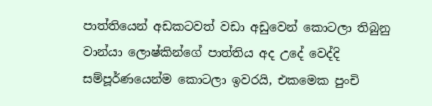පාත්තියෙන් අඩකටවත් වඩා අඩුවෙන් කොටලා තිබුනු වාන්යා ලොෂ්කින්ගේ පාත්තිය අද උදේ වෙද්දි සම්පූර්ණයෙන්ම කොටලා ඉවරයි, එකමෙක පුංචි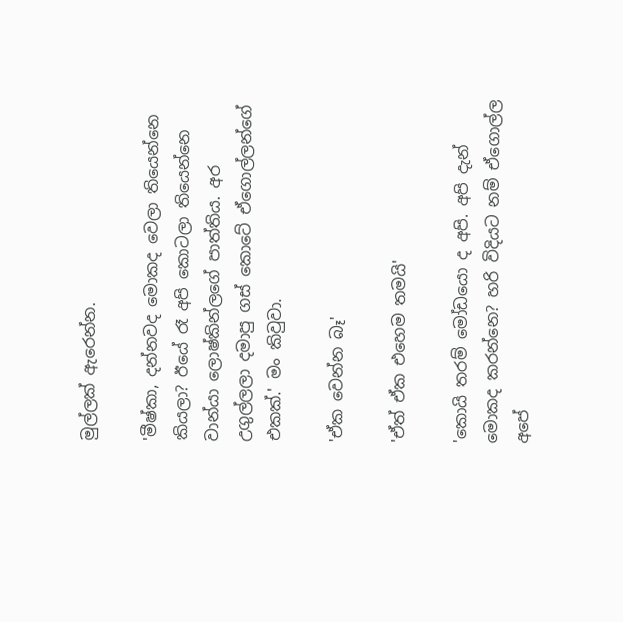මුල්ලක් ඇරෙන්න.

'මීෂ්කා, දන්නවද මොකද වෙලා තියෙන්නෙ කියලා? ඊයේ රෑ අපි කොටලා තියෙන්නෙ වාන්යා ලොෂ්කින්ලගේ පාත්තිය. අර උගුල්ලලා දමාපු ගස් කොටේ ඒගොල්ලන්ගේ එකක්.' මං කිවුවා.

'ඒක වෙන්න බෑ'

'ඒත් ඒක එහෙම තමයි'

'කොයි තරම් මෝඩයො ද අපි. අපි දැන් මොකද කරන්නෙ? හරි විදියට නම් ඒගොල්ල අපේ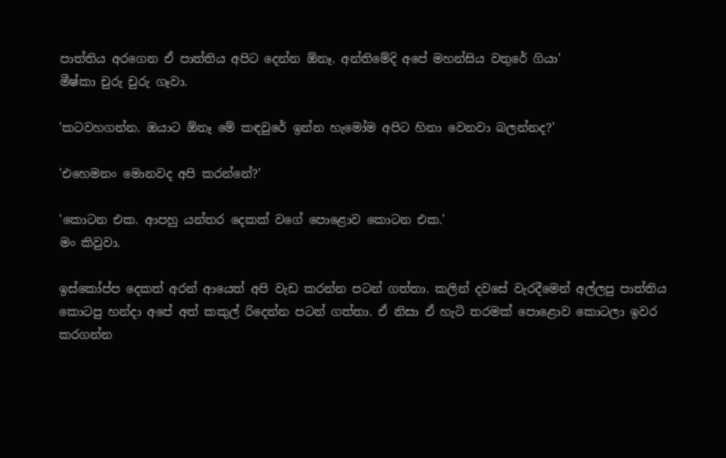පාත්තිය අරගෙන ඒ පාත්තිය අපිට දෙන්න ඕනෑ. අන්තිමේදි අපේ මහන්සිය වතුරේ ගියා'
මීෂ්කා චුරු චුරු ගෑවා.

'කටවහගන්න. ඔයාට ඕනෑ මේ කඳවුරේ ඉන්න හැමෝම අපිට හිනා වෙනවා බලන්නද?'

'එහෙමනං මොනවද අපි කරන්නේ?'

'කොටන එක. ආපහු යන්තර දෙකක් වගේ පොළොව කොටන එක.'
මං කිවුවා.

ඉස්කෝප්ප දෙකත් අරන් ආයෙත් අපි වැඩ කරන්න පටන් ගත්තා. කලින් දවසේ වැරදීමෙන් අල්ලපු පාත්තිය කොටපු හන්දා අපේ අත් කකුල් රිදෙන්න පටන් ගත්තා. ඒ නිසා ඒ හැටි තරමක් පොළොව කොටලා ඉවර කරගන්න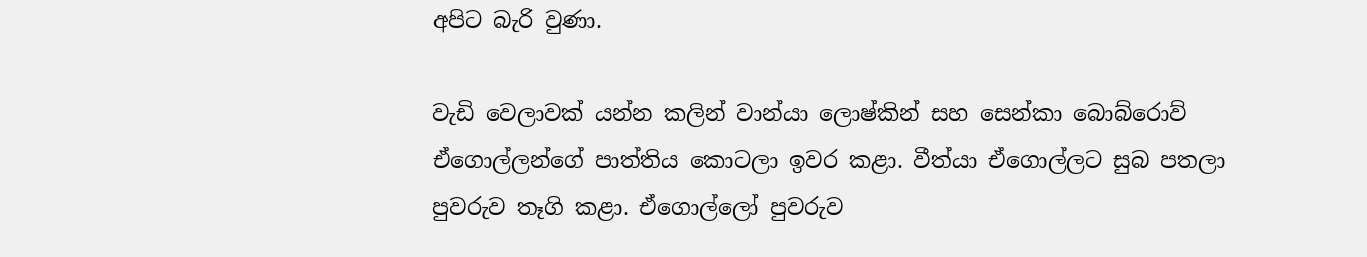අපිට බැරි වුණා.

වැඩි වෙලාවක් යන්න කලින් වාන්යා ලොෂ්කින් සහ සෙන්කා බොබ්රොව් ඒගොල්ලන්ගේ පාත්තිය කොටලා ඉවර කළා. වීත්යා ඒගොල්ලට සුබ පතලා පුවරුව තෑගි කළා. ඒගොල්ලෝ පුවරුව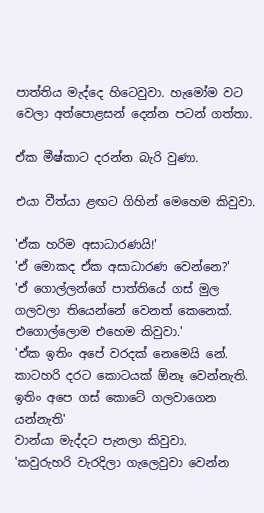පාත්තිය මැද්දෙ හිටෙවුවා. හැමෝම වට වෙලා අත්පොළසන් දෙන්න පටන් ගත්තා.

ඒක මීෂ්කාට දරන්න බැරි වුණා.

එයා වීත්යා ළඟට ගිහින් මෙහෙම කිවුවා.

'ඒක හරිම අසාධාරණයි!'
'ඒ මොකද ඒක අසාධාරණ වෙන්නෙ?'
'ඒ ගොල්ලන්ගේ පාත්තියේ ගස් මුල ගලවලා තියෙන්නේ වෙනත් කෙනෙක්. එගොල්ලොම එහෙම කිවුවා.'
'ඒක ඉතිං අපේ වරදක් නෙමෙයි නේ. කාටහරි දරට කොටයක් ඕනෑ වෙන්නැති. ඉතිං අපෙ ගස් කොටේ ගලවාගෙන යන්නැති'
වාන්යා මැද්දට පැනලා කිවුවා.
'කවුරුහරි වැරදිලා ගැලෙවුවා වෙන්න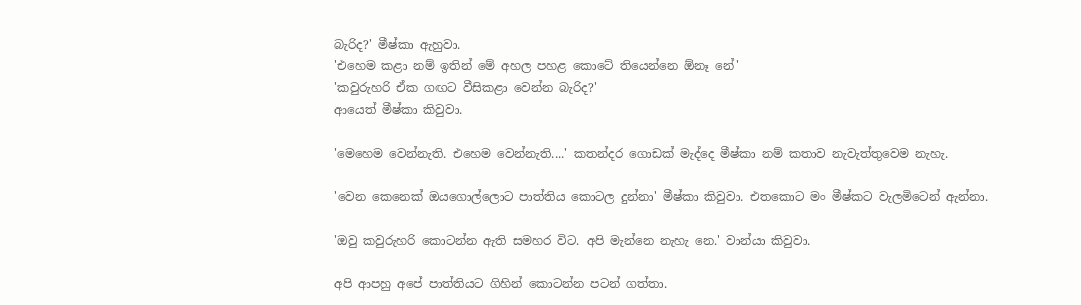බැරිද?' මීෂ්කා ඇහුවා.
'එහෙම කළා නම් ඉතින් මේ අහල පහළ කොටේ තියෙන්නෙ ඕනෑ නේ'
'කවුරුහරි ඒක ගඟට වීසිකළා වෙන්න බැරිද?'
ආයෙත් මීෂ්කා කිවුවා.

'මෙහෙම වෙන්නැති. එහෙම වෙන්නැති....' කතන්දර ගොඩක් මැද්දෙ මීෂ්කා නම් කතාව නැවැත්තුවෙම නැහැ.

'වෙන කෙනෙක් ඔයගොල්ලොට පාත්තිය කොටල දුන්නා' මීෂ්කා කිවුවා. එතකොට මං මීෂ්කට වැලමිටෙන් ඇන්නා.

'ඔවු කවුරුහරි කොටන්න ඇති සමහර විට. අපි මැන්නෙ නැහැ නෙ.' වාන්යා කිවුවා.

අපි ආපහු අපේ පාත්තියට ගිහින් කොටන්න පටන් ගත්තා.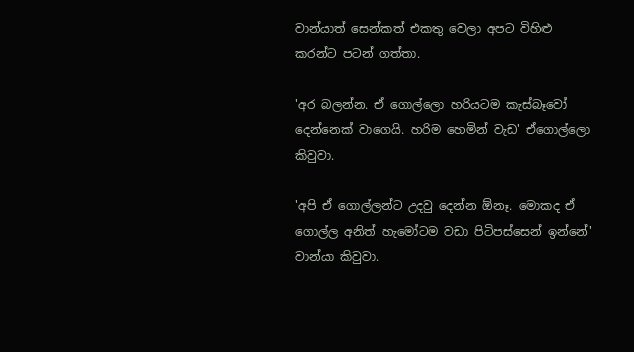වාන්යාත් සෙන්කත් එකතු වෙලා අපට විහිළු කරන්ට පටන් ගත්තා.

'අර බලන්න. ඒ ගොල්ලො හරියටම කැස්බෑවෝ දෙන්නෙක් වාගෙයි. හරිම හෙමින් වැඩ' ඒගොල්ලො කිවුවා.

'අපි ඒ ගොල්ලන්ට උදවු දෙන්න ඕනෑ. මොකද ඒ ගොල්ල අනිත් හැමෝටම වඩා පිටිපස්සෙන් ඉන්නේ' වාන්යා කිවුවා.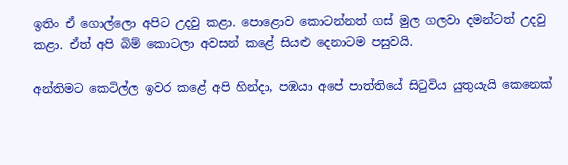ඉතිං ඒ ගොල්ලො අපිට උදවු කළා. පොළොව කොටන්නත් ගස් මුල ගලවා දමන්ටත් උදවු කළා. ඒත් අපි බිම් කොටලා අවසන් කළේ සියළු දෙනාටම පසුවයි.

අන්තිමට කෙටිල්ල ඉවර කළේ අපි හින්දා, පඹයා අපේ පාත්තියේ සිටුවිය යුතුයැයි කෙනෙක්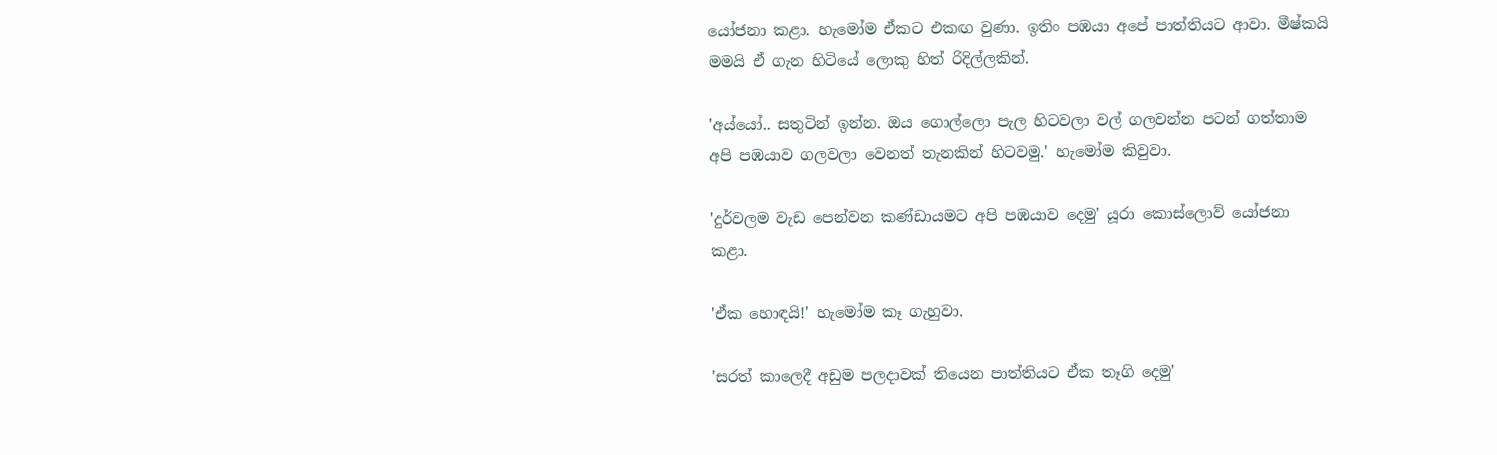යෝජනා කළා. හැමෝම ඒකට එකඟ වුණා. ඉතිං පඹයා අපේ පාත්තියට ආවා. මීෂ්කයි මමයි ඒ ගැන හිටියේ ලොකු හිත් රිදිල්ලකින්.

'අය්යෝ.. සතුටින් ඉන්න. ඔය ගොල්ලො පැල හිටවලා වල් ගලවන්න පටන් ගත්තාම අපි පඹයාව ගලවලා වෙනත් තැනකින් හිටවමු.' හැමෝම කිවුවා.

'දුර්වලම වැඩ පෙන්වන කණ්ඩායමට අපි පඹයාව දෙමු' යූරා කොස්ලොව් යෝජනා කළා.

'ඒක හොඳයි!' හැමෝම කෑ ගැහුවා.

'සරත් කාලෙදී අඩුම පලදාවක් තියෙන පාත්තියට ඒක තෑගි දෙමු'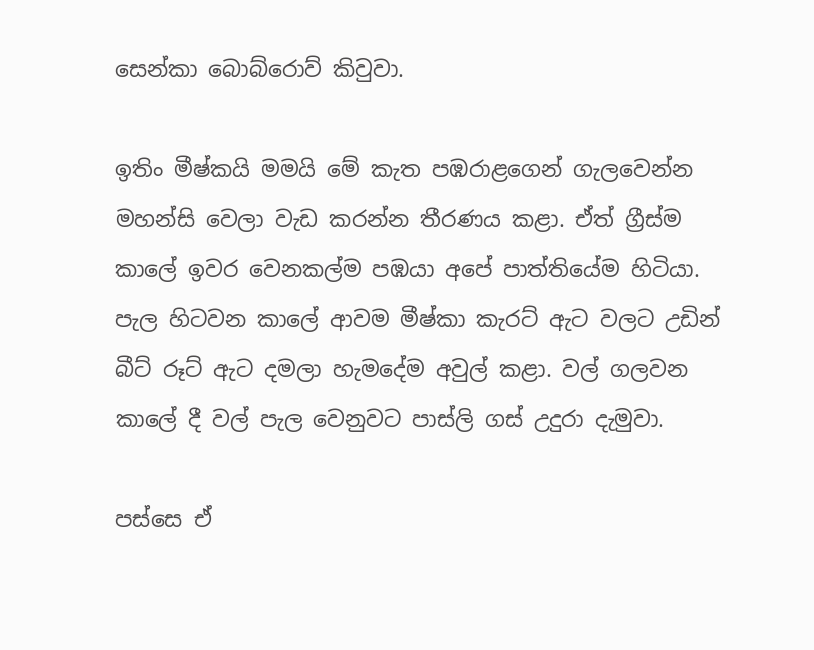සෙන්කා බොබ්රොව් කිවුවා.

ඉතිං මීෂ්කයි මමයි මේ කැත පඹරාළගෙන් ගැලවෙන්න මහන්සි වෙලා වැඩ කරන්න තීරණය කළා. ඒත් ග්‍රීස්ම කාලේ ඉවර වෙනකල්ම පඹයා අපේ පාත්තියේම හිටියා. පැල හිටවන කාලේ ආවම මීෂ්කා කැරට් ඇට වලට උඩින් බීට් රූට් ඇට දමලා හැමදේම අවුල් කළා. වල් ගලවන කාලේ දී වල් පැල වෙනුවට පාස්ලි ගස් උදුරා දැමුවා.

පස්සෙ ඒ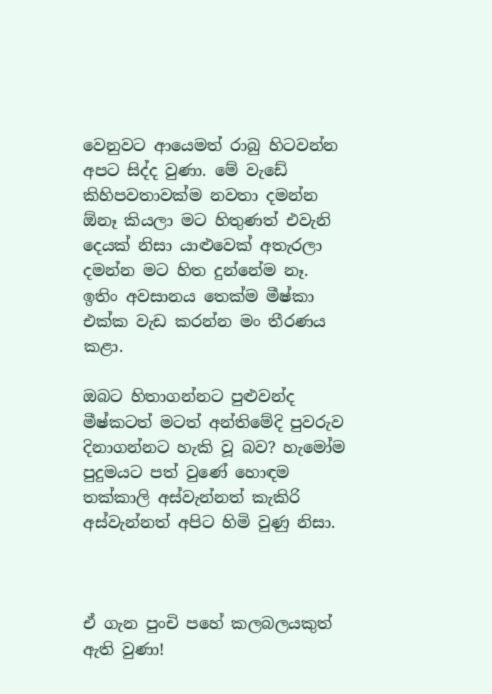වෙනුවට ආයෙමත් රාබු හිටවන්න අපට සිද්ද වුණා. මේ වැඩේ කිහිපවතාවක්ම නවතා දමන්න ඕනෑ කියලා මට හිතුණත් එවැනි දෙයක් නිසා යාළුවෙක් අතැරලා දමන්න මට හිත දුන්නේම නෑ. ඉතිං අවසානය තෙක්ම මීෂ්කා එක්ක වැඩ කරන්න මං තීරණය කළා.

ඔබට හිතාගන්නට පුළුවන්ද මීෂ්කටත් මටත් අන්තිමේදි පුවරුව දිනාගන්නට හැකි වූ බව? හැමෝම පුදුමයට පත් වුණේ හොඳම තක්කාලි අස්වැන්නත් කැකිරි අස්වැන්නත් අපිට හිමි වුණු නිසා.



ඒ ගැන පුංචි පහේ කලබලයකුත් ඇති වුණා!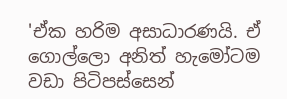'ඒක හරිම අසාධාරණයි. ඒ ගොල්ලො අනිත් හැමෝටම වඩා පිටිපස්සෙන්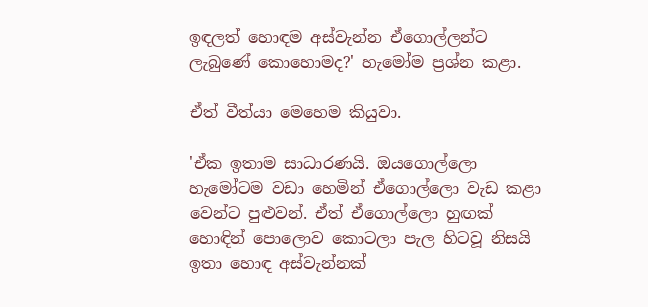ඉඳලත් හොඳම අස්වැන්න ඒගොල්ලන්ට ලැබුණේ කොහොමද?' හැමෝම ප්‍රශ්න කළා.

ඒත් වීත්යා මෙහෙම කියුවා.

'ඒක ඉතාම සාධාරණයි. ඔයගොල්ලො හැමෝටම වඩා හෙමින් ඒගොල්ලො වැඩ කළා වෙන්ට පුළුවන්. ඒත් ඒගොල්ලො හුඟක් හොඳින් පොලොව කොටලා පැල හිටවූ නිසයි ඉතා හොඳ අස්වැන්නක්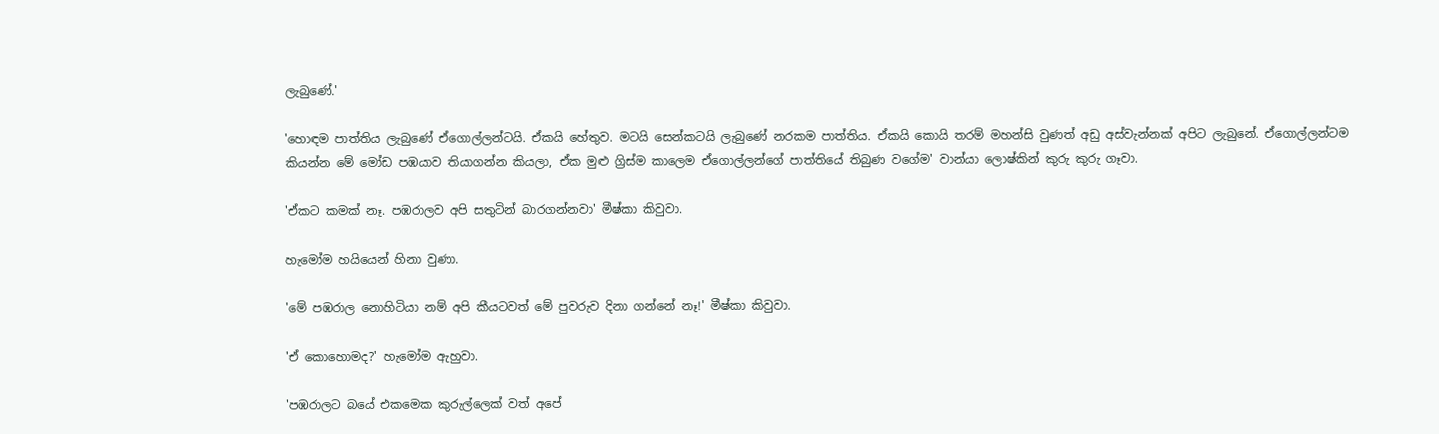ලැබුණේ.'

'හොඳම පාත්තිය ලැබුණේ ඒගොල්ලන්ටයි. ඒකයි හේතුව. මටයි සෙන්කටයි ලැබුණේ නරකම පාත්තිය. ඒකයි කොයි තරම් මහන්සි වුණත් අඩු අස්වැන්නක් අපිට ලැබුනේ. ඒගොල්ලන්ටම කියන්න මේ මෝඩ පඹයාව තියාගන්න කියලා, ඒක මුළු ග්‍රිස්ම කාලෙම ඒගොල්ලන්ගේ පාත්තියේ තිබුණ වගේම' වාන්යා ලොෂ්කින් කුරු කුරු ගෑවා.

'ඒකට කමක් නෑ. පඹරාලව අපි සතුටින් බාරගන්නවා' මීෂ්කා කිවුවා.

හැමෝම හයියෙන් හිනා වුණා.

'මේ පඹරාල නොහිටියා නම් අපි කීයටවත් මේ පුවරුව දිනා ගන්නේ නෑ!' මීෂ්කා කිවුවා.

'ඒ කොහොමද?' හැමෝම ඇහුවා.

'පඹරාලට බයේ එකමෙක කුරුල්ලෙක් වත් අපේ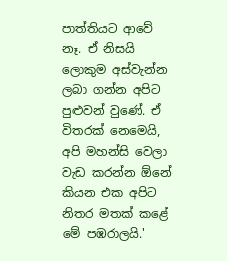පාත්තියට ආවේ නෑ. ඒ නිසයි ලොකුම අස්වැන්න ලබා ගන්න අපිට පුළුවන් වුණේ. ඒ විතරක් නෙමෙයි, අපි මහන්සි වෙලා වැඩ කරන්න ඕනේ කියන එක අපිට නිතර මතක් කළේ මේ පඹරාලයි.'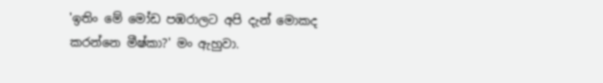'ඉතිං මේ මෝඩ පඹරාලට අපි දැන් මොකද කරන්නෙ මීෂ්කා?' මං ඇහුවා.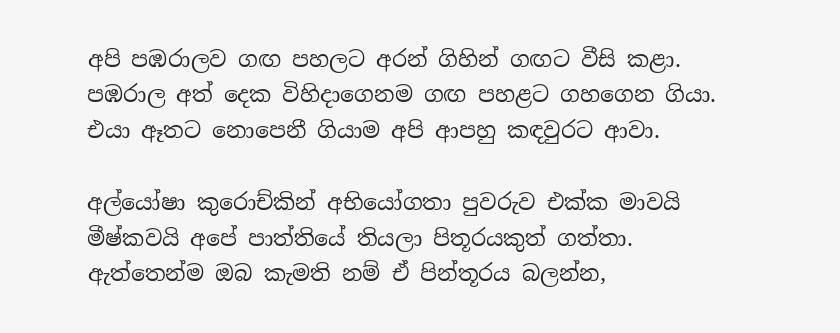අපි පඹරාලව ගඟ පහලට අරන් ගිහින් ගඟට වීසි කළා. පඹරාල අත් දෙක විහිදාගෙනම ගඟ පහළට ගහගෙන ගියා. එයා ඈතට නොපෙනී ගියාම අපි ආපහු කඳවුරට ආවා.

අල්යෝෂා කුරොච්කින් අභියෝගතා පුවරුව එක්ක මාවයි මීෂ්කවයි අපේ පාත්තියේ තියලා පිතූරයකුත් ගත්තා. ඇත්තෙන්ම ඔබ කැමති නම් ඒ පින්තූරය බලන්න,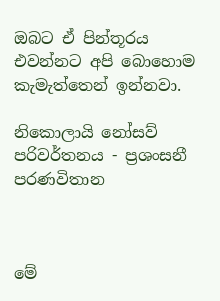ඔබට ඒ පින්තූරය එවන්නට අපි බොහොම කැමැත්තෙන් ඉන්නවා.

නිකොලායි නෝසව්
පරිවර්තනය - ප්‍රශංසනී පරණවිතාන



මේ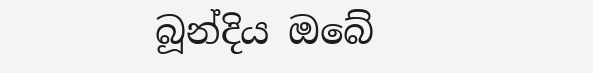බූන්දිය ඔබේ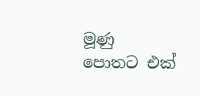මූණු පොතට එක්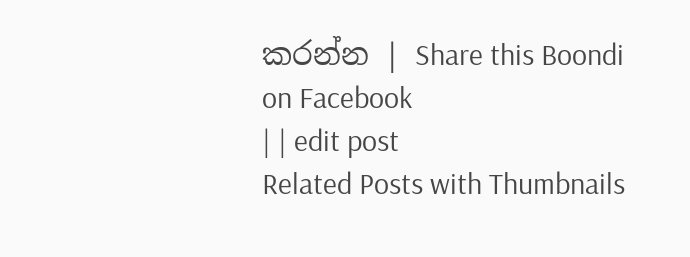කරන්න | Share this Boondi on Facebook
| | edit post
Related Posts with Thumbnails